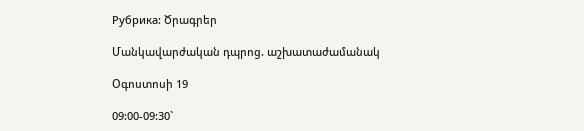Рубрика: Ծրագրեր

Մանկավարժական դպրոց. աշխատաժամանակ

Օգոստոսի 19

09:00-09:30`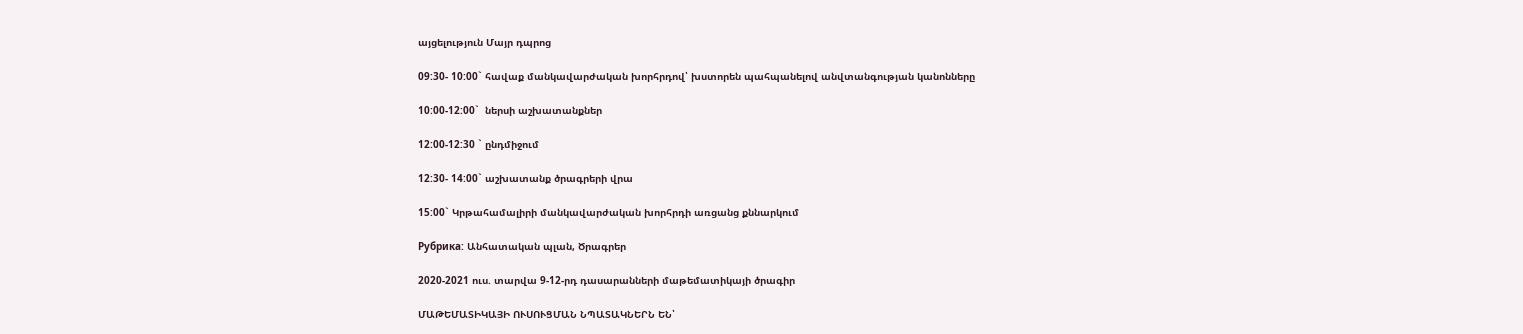այցելություն Մայր դպրոց

09:30- 10:00` հավաք մանկավարժական խորհրդով՝ խստորեն պահպանելով անվտանգության կանոնները

10:00-12:00`  ներսի աշխատանքներ

12:00-12:30 ` ընդմիջում

12:30- 14:00` աշխատանք ծրագրերի վրա

15:00` Կրթահամալիրի մանկավարժական խորհրդի առցանց քննարկում

Рубрика: Անհատական պլան, Ծրագրեր

2020-2021 ուս. տարվա 9-12-րդ դասարանների մաթեմատիկայի ծրագիր

ՄԱԹԵՄԱՏԻԿԱՅԻ ՈՒՍՈՒՑՄԱՆ ՆՊԱՏԱԿՆԵՐՆ ԵՆ՝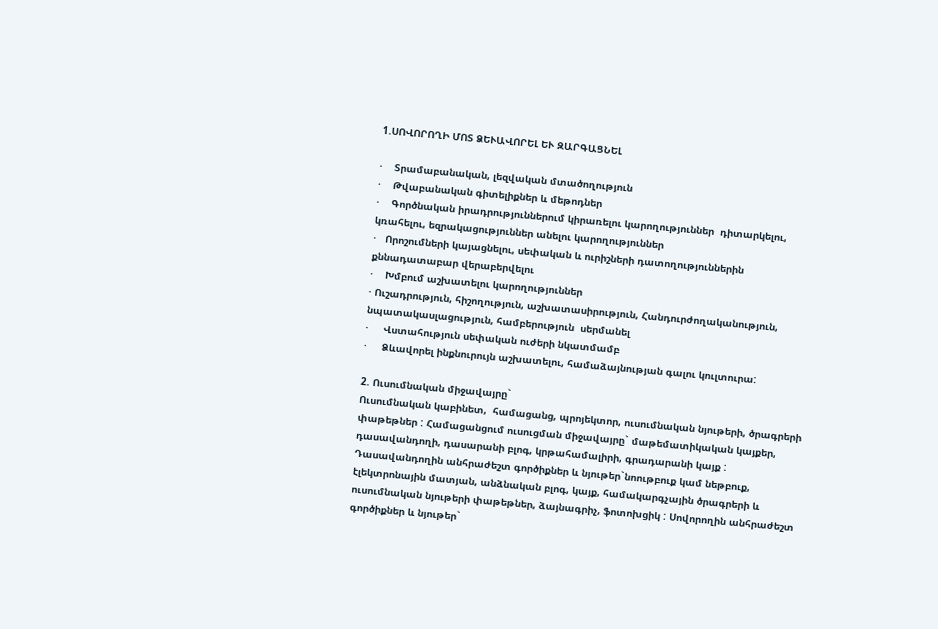1.ՍՈՎՈՐՈՂԻ ՄՈՏ ՁԵՒԱՎՈՐԵԼ ԵՒ ԶԱՐԳԱՑՆԵԼ

·    Տրամաբանական, լեզվական մտածողություն
·    Թվաբանական գիտելիքներ և մեթոդներ
·    Գործնական իրադրություններում կիրառելու կարողություններ  դիտարկելու, կռահելու, եզրակացություններ անելու կարողություններ
·   Որոշումների կայացնելու, սեփական և ուրիշների դատողություններին քննադատաբար վերաբերվելու
·    Խմբում աշխատելու կարողություններ
· Ուշադրություն, հիշողություն, աշխատասիրություն, Հանդուրժողականություն, նպատակասլացություն, համբերություն  սերմանել
·     Վստահություն սեփական ուժերի նկատմամբ
·     Ձևավորել ինքնուրույն աշխատելու, համաձայնության գալու կուլտուրա:

2. Ուսումնական միջավայրը`
Ուսումնական կաբինետ,  համացանց, պրոյեկտոր, ուսումնական նյութերի, ծրագրերի փաթեթներ : Համացանցում ուսուցման միջավայրը` մաթեմատիկական կայքեր, դասավանդողի, դասարանի բլոգ, կրթահամալիրի, գրադարանի կայք : Դասավանդողին անհրաժեշտ գործիքներ և նյութեր`նոութբուք կամ նեթբուք,  էլեկտրոնային մատյան, անձնական բլոգ, կայք, համակարգչային ծրագրերի և ուսումնական նյութերի փաթեթներ, ձայնագրիչ, ֆոտոխցիկ : Սովորողին անհրաժեշտ գործիքներ և նյութեր`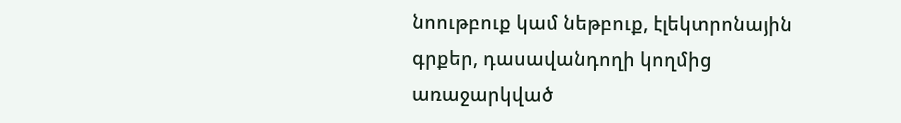նոութբուք կամ նեթբուք, էլեկտրոնային գրքեր, դասավանդողի կողմից առաջարկված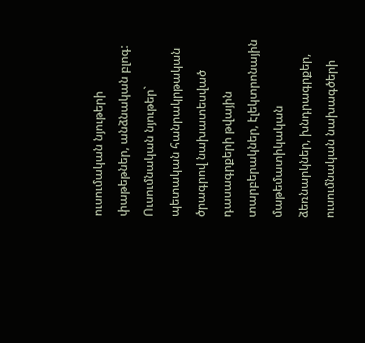ուսումական նյութերի փաթեթներ, անձնական բլոգ:
Ուսումնական նյութեր` պետական հանրակրթական ծրագրով նախատեսված  դասագրքերի թվային տարբերակներ, էլեկտրոնային մաթեմատիկական ձեռնարկներ, խնդրագրքեր, ուսումնական նախագծերի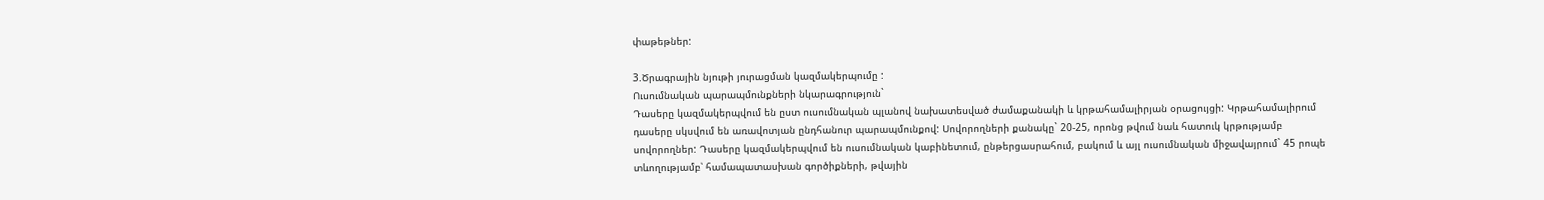փաթեթներ:

3.Ծրագրային նյութի յուրացման կազմակերպումը :
Ուսումնական պարապմունքների նկարագրություն`
Դասերը կազմակերպվում են ըստ ուսումնական պլանով նախատեսված ժամաքանակի և կրթահամալիրյան օրացույցի: Կրթահամալիրում դասերը սկսվում են առավոտյան ընդհանուր պարապմունքով: Սովորողների քանակը` 20-25, որոնց թվում նաև հատուկ կրթությամբ սովորողներ: Դասերը կազմակերպվում են ուսումնական կաբինետում, ընթերցասրահում, բակում և այլ ուսումնական միջավայրում` 45 րոպե տևողությամբ՝ համապատասխան գործիքների, թվային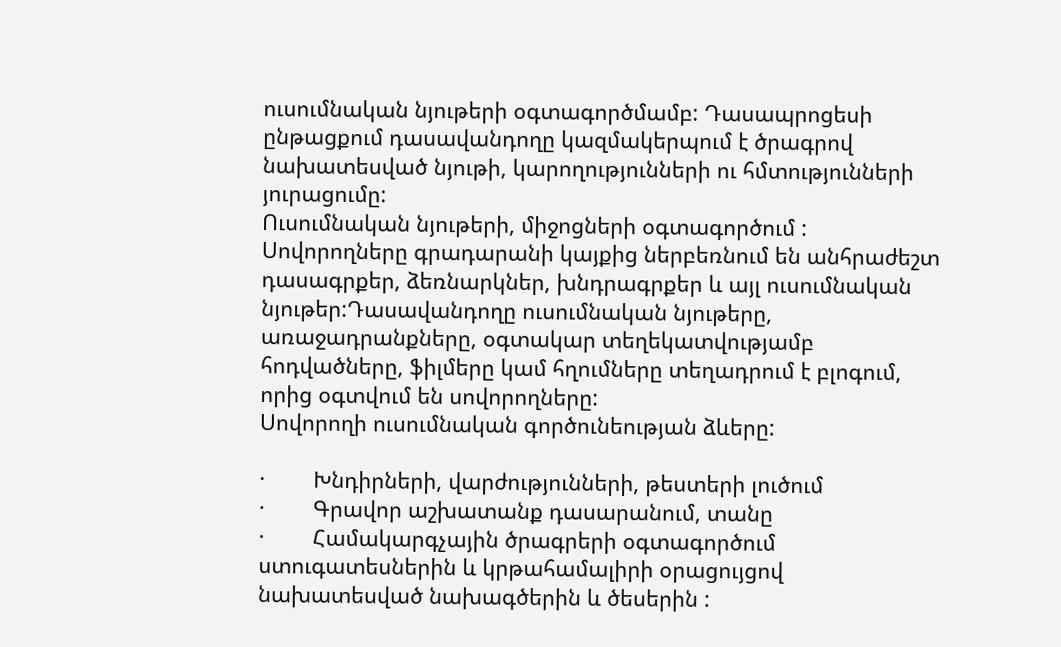ուսումնական նյութերի օգտագործմամբ: Դասապրոցեսի ընթացքում դասավանդողը կազմակերպում է ծրագրով նախատեսված նյութի, կարողությունների ու հմտությունների յուրացումը:
Ուսումնական նյութերի, միջոցների օգտագործում :
Սովորողները գրադարանի կայքից ներբեռնում են անհրաժեշտ դասագրքեր, ձեռնարկներ, խնդրագրքեր և այլ ուսումնական նյութեր:Դասավանդողը ուսումնական նյութերը, առաջադրանքները, օգտակար տեղեկատվությամբ հոդվածները, ֆիլմերը կամ հղումները տեղադրում է բլոգում, որից օգտվում են սովորողները:
Սովորողի ուսումնական գործունեության ձևերը:

·        Խնդիրների, վարժությունների, թեստերի լուծում
·        Գրավոր աշխատանք դասարանում, տանը
·        Համակարգչային ծրագրերի օգտագործում  ստուգատեսներին և կրթահամալիրի օրացույցով նախատեսված նախագծերին և ծեսերին :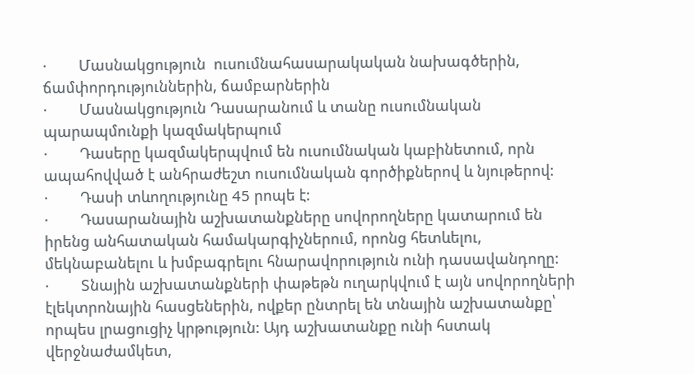·        Մասնակցություն  ուսումնահասարակական նախագծերին, ճամփորդություններին, ճամբարներին
·        Մասնակցություն Դասարանում և տանը ուսումնական պարապմունքի կազմակերպում
·        Դասերը կազմակերպվում են ուսումնական կաբինետում, որն ապահովված է անհրաժեշտ ուսումնական գործիքներով և նյութերով:
·        Դասի տևողությունը 45 րոպե է:
·        Դասարանային աշխատանքները սովորողները կատարում են իրենց անհատական համակարգիչներում, որոնց հետևելու, մեկնաբանելու և խմբագրելու հնարավորություն ունի դասավանդողը:
·        Տնային աշխատանքների փաթեթն ուղարկվում է այն սովորողների էլեկտրոնային հասցեներին, ովքեր ընտրել են տնային աշխատանքը՝ որպես լրացուցիչ կրթություն: Այդ աշխատանքը ունի հստակ վերջնաժամկետ,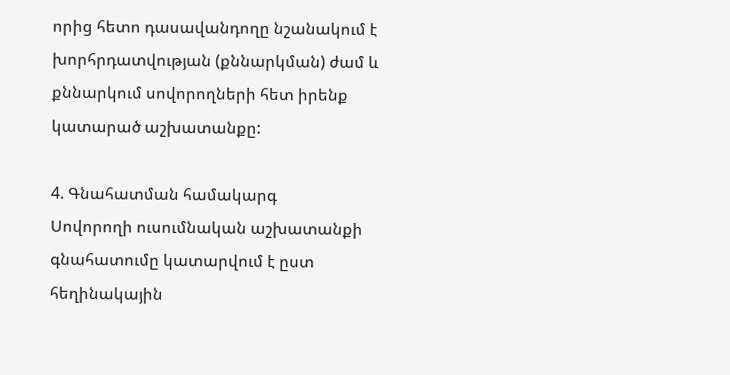որից հետո դասավանդողը նշանակում է խորհրդատվության (քննարկման) ժամ և քննարկում սովորողների հետ իրենք կատարած աշխատանքը:

4. Գնահատման համակարգ
Սովորողի ուսումնական աշխատանքի գնահատումը կատարվում է ըստ հեղինակային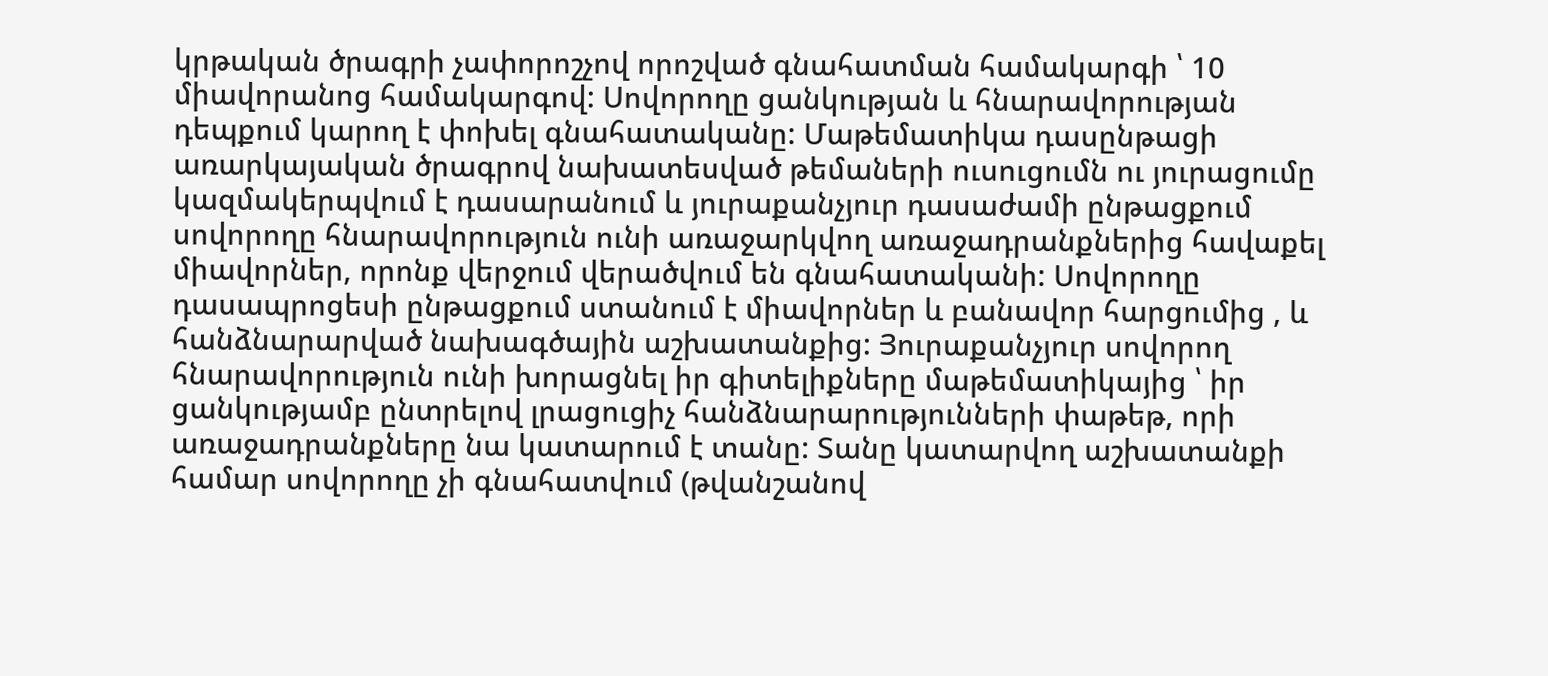կրթական ծրագրի չափորոշչով որոշված գնահատման համակարգի ՝ 10 միավորանոց համակարգով: Սովորողը ցանկության և հնարավորության դեպքում կարող է փոխել գնահատականը: Մաթեմատիկա դասընթացի առարկայական ծրագրով նախատեսված թեմաների ուսուցումն ու յուրացումը կազմակերպվում է դասարանում և յուրաքանչյուր դասաժամի ընթացքում սովորողը հնարավորություն ունի առաջարկվող առաջադրանքներից հավաքել միավորներ, որոնք վերջում վերածվում են գնահատականի: Սովորողը դասապրոցեսի ընթացքում ստանում է միավորներ և բանավոր հարցումից , և հանձնարարված նախագծային աշխատանքից: Յուրաքանչյուր սովորող հնարավորություն ունի խորացնել իր գիտելիքները մաթեմատիկայից ՝ իր ցանկությամբ ընտրելով լրացուցիչ հանձնարարությունների փաթեթ, որի առաջադրանքները նա կատարում է տանը: Տանը կատարվող աշխատանքի համար սովորողը չի գնահատվում (թվանշանով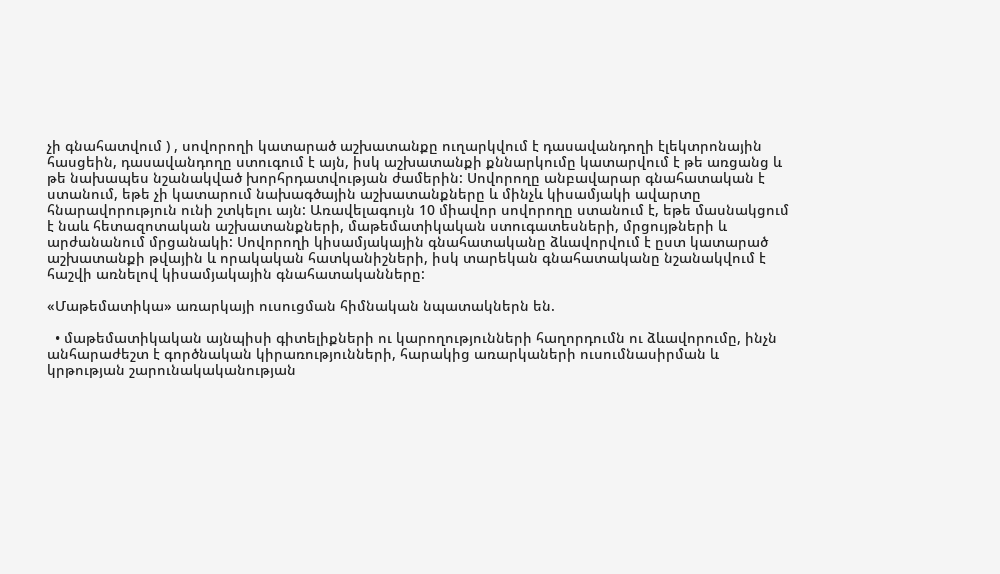չի գնահատվում ) , սովորողի կատարած աշխատանքը ուղարկվում է դասավանդողի էլեկտրոնային հասցեին, դասավանդողը ստուգում է այն, իսկ աշխատանքի քննարկումը կատարվում է թե առցանց և թե նախապես նշանակված խորհրդատվության ժամերին: Սովորողը անբավարար գնահատական է ստանում, եթե չի կատարում նախագծային աշխատանքները և մինչև կիսամյակի ավարտը հնարավորություն ունի շտկելու այն: Առավելագույն 10 միավոր սովորողը ստանում է, եթե մասնակցում է նաև հետազոտական աշխատանքների, մաթեմատիկական ստուգատեսների, մրցույթների և արժանանում մրցանակի: Սովորողի կիսամյակային գնահատականը ձևավորվում է ըստ կատարած աշխատանքի թվային և որակական հատկանիշների, իսկ տարեկան գնահատականը նշանակվում է հաշվի առնելով կիսամյակային գնահատականները:

«Մաթեմատիկա» առարկայի ուսուցման հիմնական նպատակներն են.

  • մաթեմատիկական այնպիսի գիտելիքների ու կարողությունների հաղորդումն ու ձևավորումը, ինչն անհարաժեշտ է գործնական կիրառությունների, հարակից առարկաների ուսումնասիրման և կրթության շարունակականության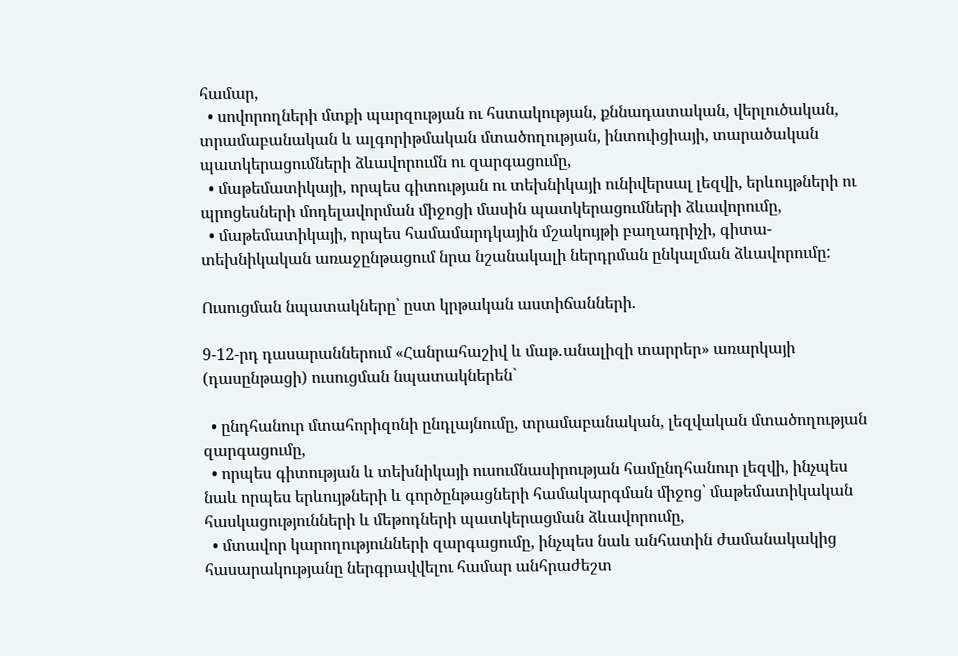համար,
  • սովորողների մտքի պարզության ու հստակության, քննադատական, վերլուծական, տրամաբանական և ալգորիթմական մտածողության, ինտուիցիայի, տարածական պատկերացումների ձևավորումն ու զարգացումը,
  • մաթեմատիկայի, որպես գիտության ու տեխնիկայի ունիվերսալ լեզվի, երևույթների ու պրոցեսների մոդելավորման միջոցի մասին պատկերացումների ձևավորումը,
  • մաթեմատիկայի, որպես համամարդկային մշակույթի բաղադրիչի, գիտա-տեխնիկական առաջընթացում նրա նշանակալի ներդրման ընկալման ձևավորումը:

Ուսուցման նպատակները՝ ըստ կրթական աստիճանների.

9-12-րդ դասարաններում «Հանրահաշիվ և մաթ․անալիզի տարրեր» առարկայի (դասընթացի) ուսուցման նպատակներեն`

  • ընդհանուր մտահորիզոնի ընդլայնումը, տրամաբանական, լեզվական մտածողության զարգացումը,
  • որպես գիտության և տեխնիկայի ուսումնասիրության համընդհանուր լեզվի, ինչպես նաև որպես երևույթների և գործընթացների համակարգման միջոց՝ մաթեմատիկական հասկացությունների և մեթոդների պատկերացման ձևավորումը,
  • մտավոր կարողությունների զարգացումը, ինչպես նաև անհատին ժամանակակից հասարակությանը ներգրավվելու համար անհրաժեշտ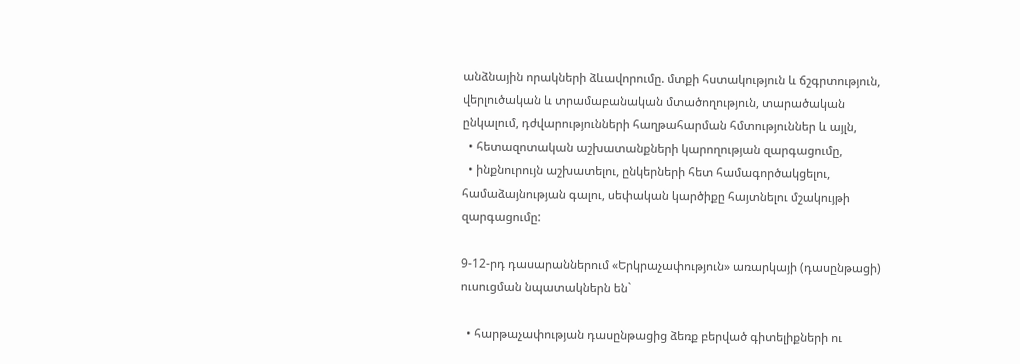անձնային որակների ձևավորումը. մտքի հստակություն և ճշգրտություն, վերլուծական և տրամաբանական մտածողություն, տարածական ընկալում, դժվարությունների հաղթահարման հմտություններ և այլն,
  • հետազոտական աշխատանքների կարողության զարգացումը,
  • ինքնուրույն աշխատելու, ընկերների հետ համագործակցելու, համաձայնության գալու, սեփական կարծիքը հայտնելու մշակույթի զարգացումը:

9-12-րդ դասարաններում «Երկրաչափություն» առարկայի (դասընթացի) ուսուցման նպատակներն են`

  • հարթաչափության դասընթացից ձեռք բերված գիտելիքների ու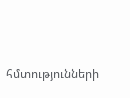հմտությունների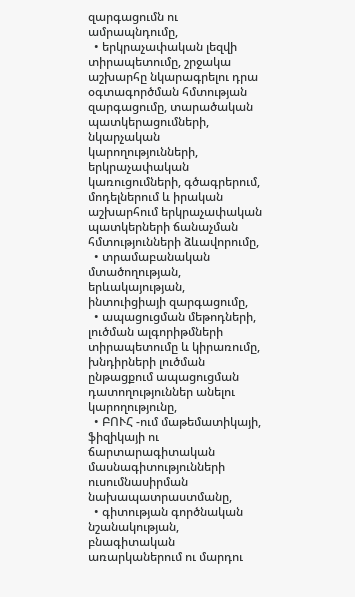զարգացումն ու ամրապնդումը,
  • երկրաչափական լեզվի տիրապետումը, շրջակա աշխարհը նկարագրելու դրա օգտագործման հմտության զարգացումը, տարածական պատկերացումների, նկարչական կարողությունների, երկրաչափական կառուցումների, գծագրերում, մոդելներում և իրական աշխարհում երկրաչափական պատկերների ճանաչման հմտությունների ձևավորումը,
  • տրամաբանական մտածողության, երևակայության,  ինտուիցիայի զարգացումը,
  • ապացուցման մեթոդների, լուծման ալգորիթմների տիրապետումը և կիրառումը, խնդիրների լուծման ընթացքում ապացուցման դատողություններ անելու կարողությունը,
  • ԲՈՒՀ -ում մաթեմատիկայի, ֆիզիկայի ու ճարտարագիտական մասնագիտությունների ուսումնասիրման նախապատրաստմանը,
  • գիտության գործնական նշանակության, բնագիտական առարկաներում ու մարդու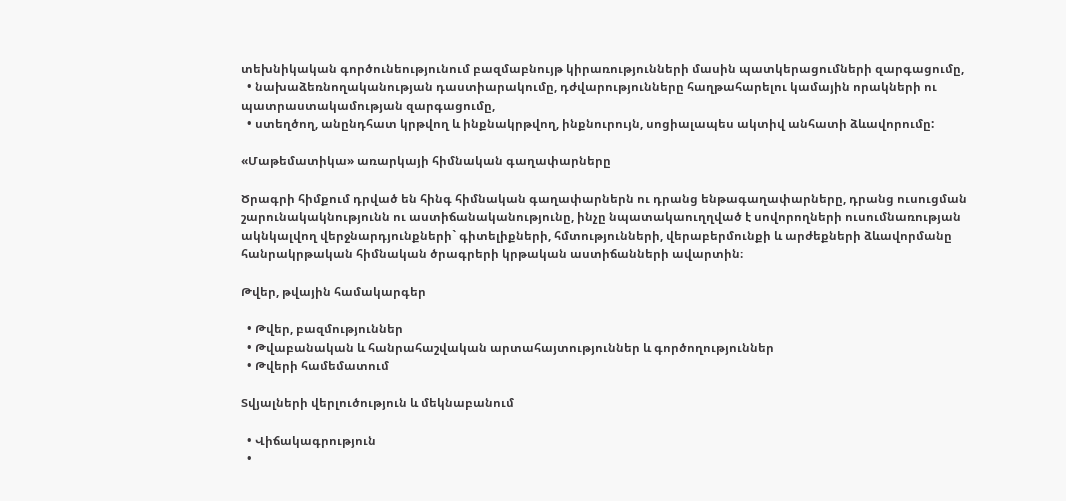տեխնիկական գործունեությունում բազմաբնույթ կիրառությունների մասին պատկերացումների զարգացումը,
  • նախաձեռնողականության դաստիարակումը, դժվարությունները հաղթահարելու կամային որակների ու պատրաստակամության զարգացումը,
  • ստեղծող, անընդհատ կրթվող և ինքնակրթվող, ինքնուրույն, սոցիալապես ակտիվ անհատի ձևավորումը:

«Մաթեմատիկա» առարկայի հիմնական գաղափարները

Ծրագրի հիմքում դրված են հինգ հիմնական գաղափարներն ու դրանց ենթագաղափարները, դրանց ուսուցման շարունակակնությունն ու աստիճանականությունը, ինչը նպատակաուղղված է սովորողների ուսումնառության ակնկալվող վերջնարդյունքների` գիտելիքների, հմտությունների, վերաբերմունքի և արժեքների ձևավորմանը հանրակրթական հիմնական ծրագրերի կրթական աստիճանների ավարտին։

Թվեր, թվային համակարգեր

  • Թվեր, բազմություններ
  • Թվաբանական և հանրահաշվական արտահայտություններ և գործողություններ
  • Թվերի համեմատում

Տվյալների վերլուծություն և մեկնաբանում

  • Վիճակագրություն
  •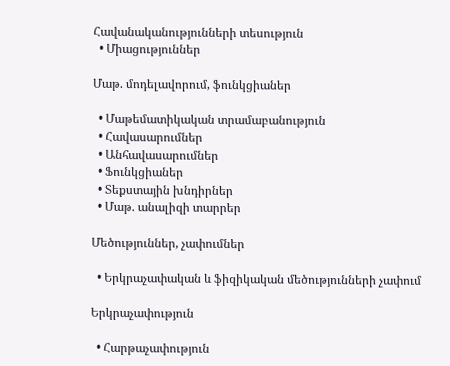Հավանականությունների տեսություն
  • Միացություններ

Մաթ. մոդելավորում, ֆունկցիաներ

  • Մաթեմատիկական տրամաբանություն
  • Հավասարումներ
  • Անհավասարումներ
  • Ֆունկցիաներ
  • Տեքստային խնդիրներ
  • Մաթ. անալիզի տարրեր

Մեծություններ, չափումներ

  • Երկրաչափական և ֆիզիկական մեծությունների չափում

Երկրաչափություն

  • Հարթաչափություն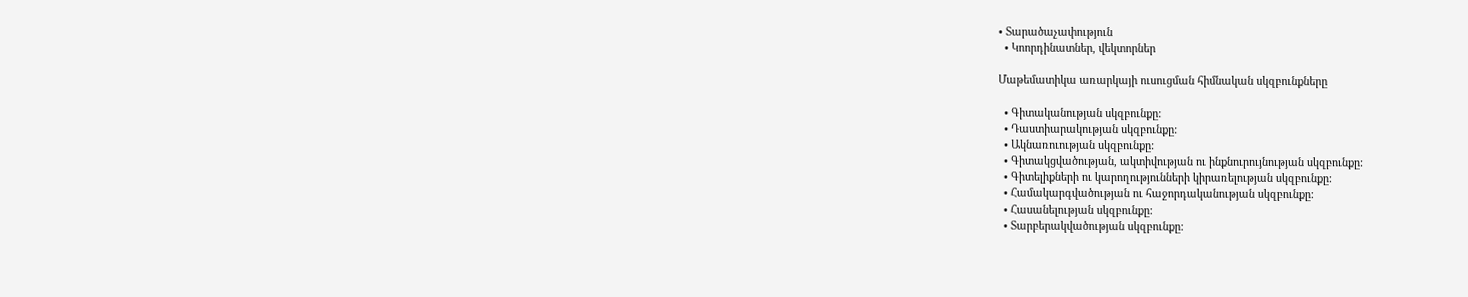• Տարածաչափություն
  • Կոորդինատներ, վեկտորներ

Մաթեմատիկա առարկայի ուսուցման հիմնական սկզբունքները

  • Գիտականության սկզբունքը:
  • Դաստիարակության սկզբունքը:
  • Ակնառուության սկզբունքը:
  • Գիտակցվածության, ակտիվության ու ինքնուրույնության սկզբունքը:
  • Գիտելիքների ու կարողությունների կիրառելության սկզբունքը:
  • Համակարգվածության ու հաջորդականության սկզբունքը:
  • Հասանելության սկզբունքը:
  • Տարբերակվածության սկզբունքը: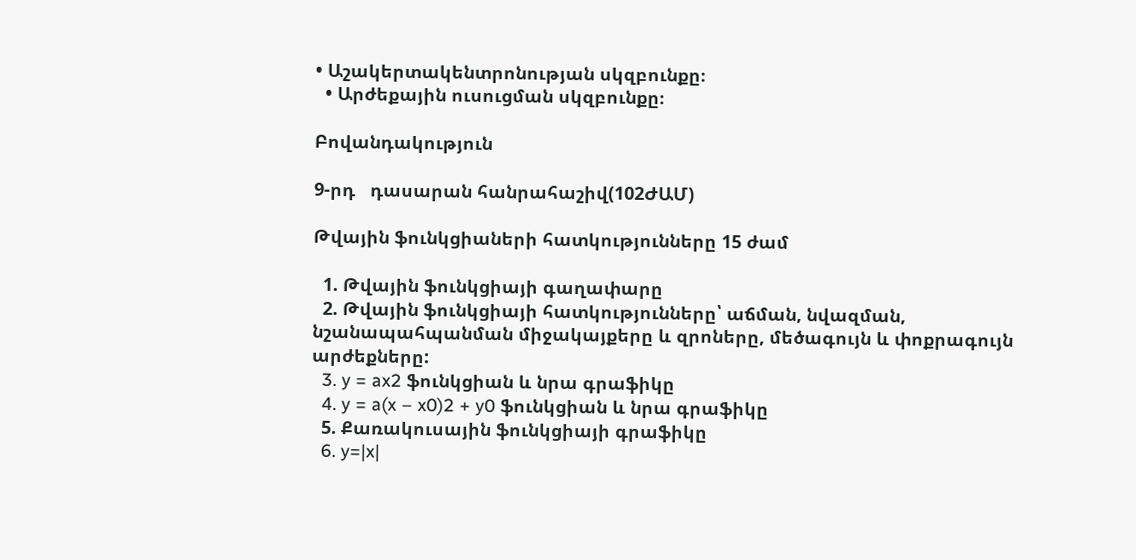• Աշակերտակենտրոնության սկզբունքը։
  • Արժեքային ուսուցման սկզբունքը։

Բովանդակություն

9-րդ   դասարան հանրահաշիվ(102ԺԱՄ)

Թվային ֆունկցիաների հատկությունները 15 ժամ

  1. Թվային ֆունկցիայի գաղափարը
  2. Թվային ֆունկցիայի հատկությունները՝ աճման, նվազման, նշանապահպանման միջակայքերը և զրոները, մեծագույն և փոքրագույն արժեքները:
  3. y = ax2 ֆունկցիան և նրա գրաֆիկը
  4. y = a(x – x0)2 + y0 ֆունկցիան և նրա գրաֆիկը
  5. Քառակուսային ֆունկցիայի գրաֆիկը
  6. y=|x|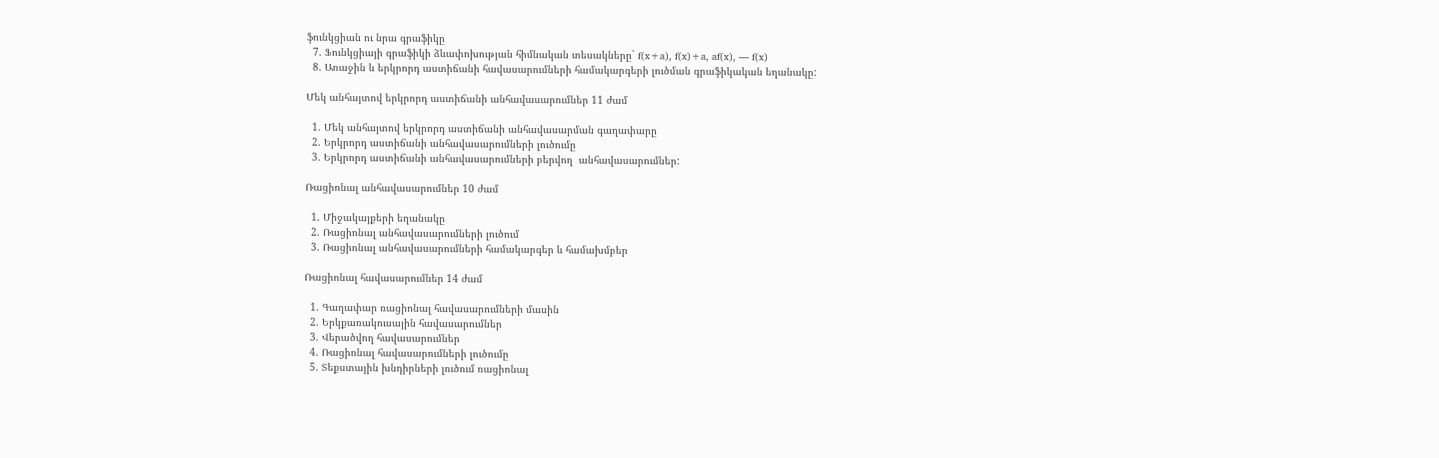ֆունկցիան ու նրա գրաֆիկը
  7. Ֆունկցիայի գրաֆիկի ձևափոխության հիմնական տեսակները` f(x+a), f(x)+a, af(x), — f(x)
  8. Առաջին և երկրորդ աստիճանի հավասարումների համակարգերի լուծման գրաֆիկական եղանակը:

Մեկ անհայտով երկրորդ աստիճանի անհավասարումներ 11 ժամ

  1. Մեկ անհայտով երկրորդ աստիճանի անհավասարման գաղափարը
  2. Երկրորդ աստիճանի անհավասարումների լուծումը
  3. Երկրորդ աստիճանի անհավասարումների բերվող  անհավասարումներ:

Ռացիոնալ անհավասարումներ 10 ժամ

  1. Միջակայքերի եղանակը
  2. Ռացիոնալ անհավասարումների լուծում
  3. Ռացիոնալ անհավասարումների համակարգեր և համախմբեր

Ռացիոնալ հավասարումներ 14 ժամ

  1. Գաղափար ռացիոնալ հավասարումների մասին
  2. Երկքառակուսային հավասարումներ
  3. Վերածվող հավասարումներ
  4. Ռացիոնալ հավասարումների լուծումը
  5. Տեքստային խնդիրների լուծում ռացիոնալ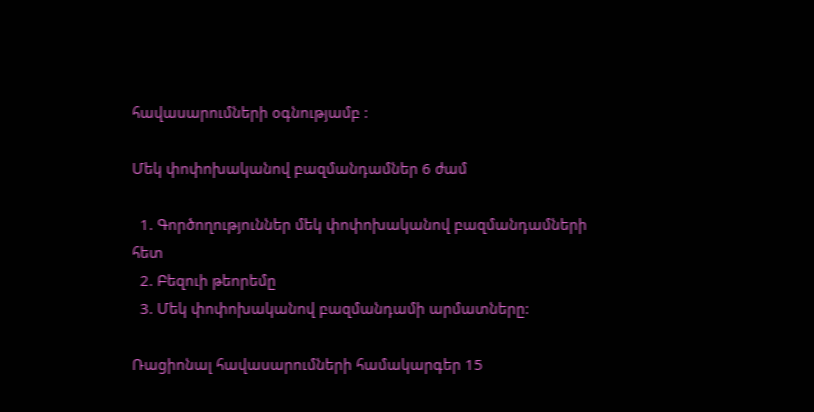հավասարումների օգնությամբ :

Մեկ փոփոխականով բազմանդամներ 6 ժամ

  1. Գործողություններ մեկ փոփոխականով բազմանդամների հետ
  2. Բեզուի թեորեմը
  3. Մեկ փոփոխականով բազմանդամի արմատները:

Ռացիոնալ հավասարումների համակարգեր 15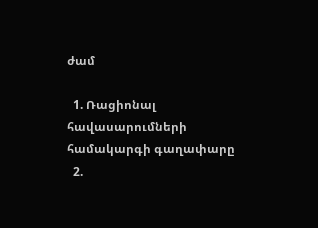ժամ

  1. Ռացիոնալ հավասարումների համակարգի գաղափարը
  2.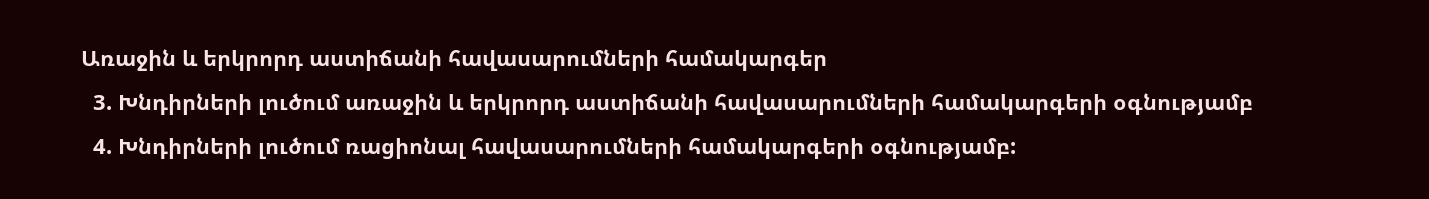Առաջին և երկրորդ աստիճանի հավասարումների համակարգեր
  3. Խնդիրների լուծում առաջին և երկրորդ աստիճանի հավասարումների համակարգերի օգնությամբ
  4. Խնդիրների լուծում ռացիոնալ հավասարումների համակարգերի օգնությամբ: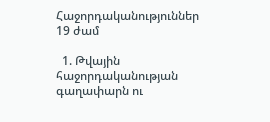Հաջորդականություններ 19 ժամ

  1. Թվային հաջորդականության գաղափարն ու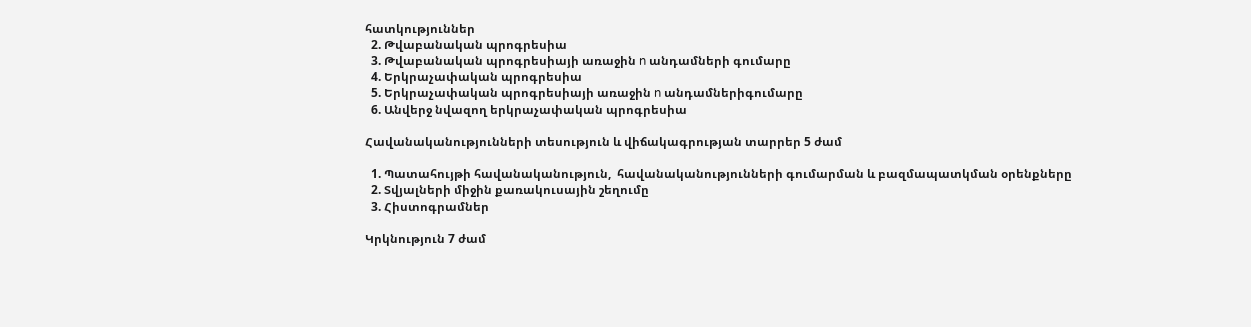հատկություններ
  2. Թվաբանական պրոգրեսիա
  3. Թվաբանական պրոգրեսիայի առաջին n անդամների գումարը
  4. Երկրաչափական պրոգրեսիա
  5. Երկրաչափական պրոգրեսիայի առաջին n անդամներիգումարը
  6. Անվերջ նվազող երկրաչափական պրոգրեսիա

Հավանականությունների տեսություն և վիճակագրության տարրեր 5 ժամ

  1. Պատահույթի հավանականություն,  հավանականությունների գումարման և բազմապատկման օրենքները
  2. Տվյալների միջին քառակուսային շեղումը
  3. Հիստոգրամներ

Կրկնություն 7 ժամ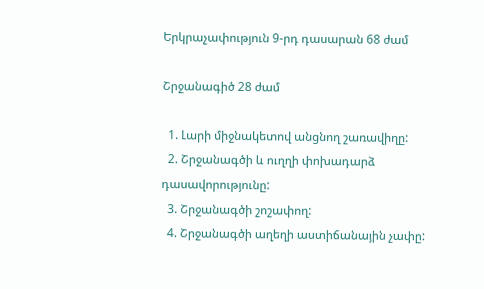Երկրաչափություն 9-րդ դասարան 68 ժամ

Շրջանագիծ 28 ժամ

  1. Լարի միջնակետով անցնող շառավիղը:
  2. Շրջանագծի և ուղղի փոխադարձ դասավորությունը:
  3. Շրջանագծի շոշափող:
  4. Շրջանագծի աղեղի աստիճանային չափը: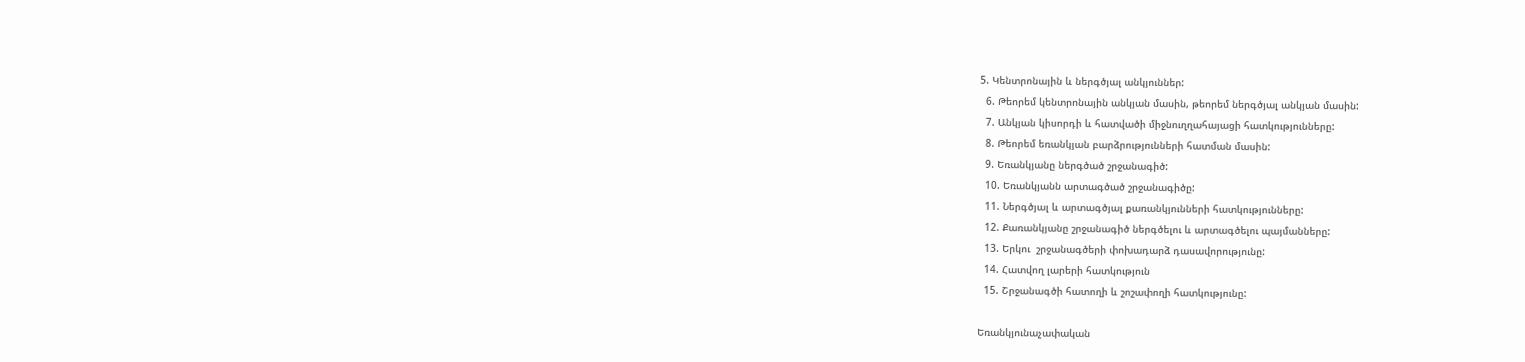5. Կենտրոնային և ներգծյալ անկյուններ:
  6. Թեորեմ կենտրոնային անկյան մասին, թեորեմ ներգծյալ անկյան մասին:
  7. Անկյան կիսորդի և հատվածի միջնուղղահայացի հատկությունները:
  8. Թեորեմ եռանկյան բարձրությունների հատման մասին:
  9. Եռանկյանը ներգծած շրջանագիծ:
  10. Եռանկյանն արտագծած շրջանագիծը:
  11. Ներգծյալ և արտագծյալ քառանկյունների հատկությունները:
  12. Քառանկյանը շրջանագիծ ներգծելու և արտագծելու պայմանները:
  13. Երկու  շրջանագծերի փոխադարձ դասավորությունը:
  14. Հատվող լարերի հատկություն
  15. Շրջանագծի հատողի և շոշափողի հատկությունը:

Եռանկյունաչափական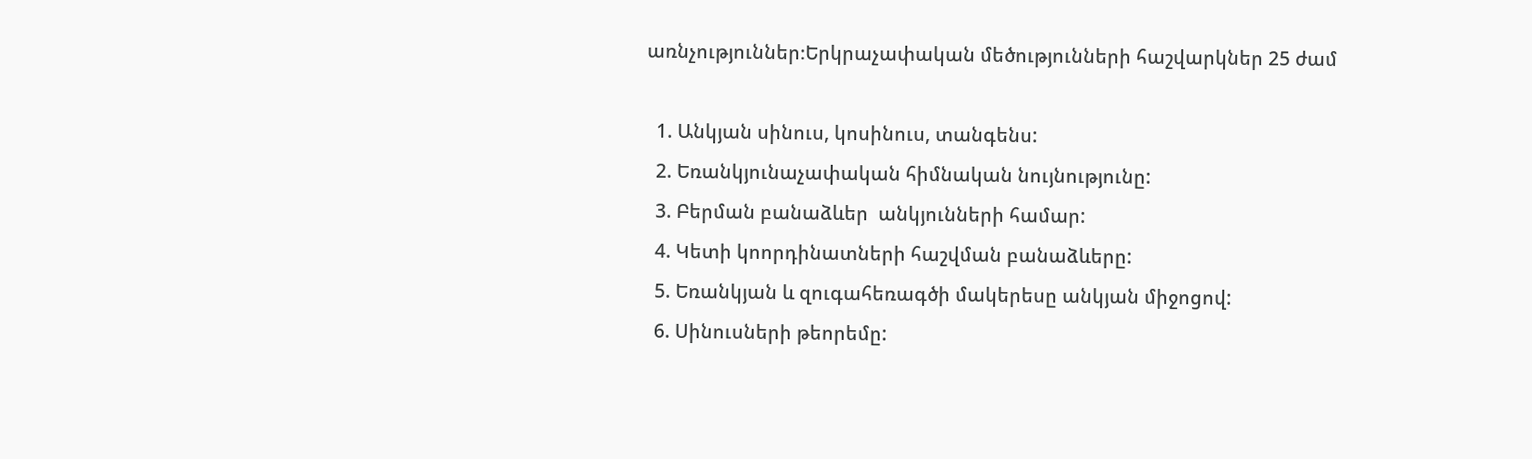առնչություններ։Երկրաչափական մեծությունների հաշվարկներ 25 ժամ

  1. Անկյան սինուս, կոսինուս, տանգենս:
  2. Եռանկյունաչափական հիմնական նույնությունը:
  3. Բերման բանաձևեր  անկյունների համար:
  4. Կետի կոորդինատների հաշվման բանաձևերը:
  5. Եռանկյան և զուգահեռագծի մակերեսը անկյան միջոցով:
  6. Սինուսների թեորեմը: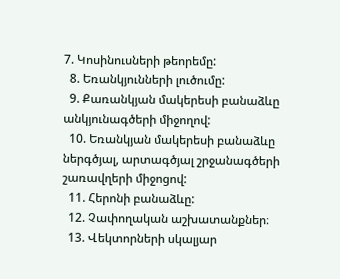7. Կոսինուսների թեորեմը:
  8. Եռանկյունների լուծումը:
  9. Քառանկյան մակերեսի բանաձևը անկյունագծերի միջողով:
  10. Եռանկյան մակերեսի բանաձևը ներգծյալ, արտագծյալ շրջանագծերի շառավղերի միջոցով:
  11. Հերոնի բանաձևը:
  12. Չափողական աշխատանքներ։
  13. Վեկտորների սկալյար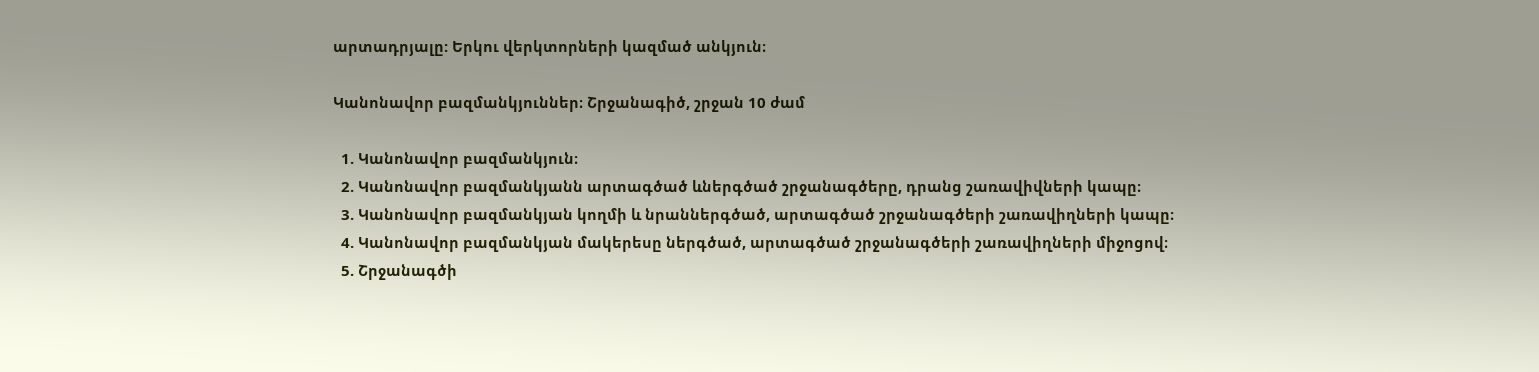արտադրյալը: Երկու վերկտորների կազմած անկյուն։

Կանոնավոր բազմանկյուններ։ Շրջանագիծ, շրջան 10 ժամ

  1. Կանոնավոր բազմանկյուն։
  2. Կանոնավոր բազմանկյանն արտագծած ևներգծած շրջանագծերը, դրանց շառավիվների կապը։
  3. Կանոնավոր բազմանկյան կողմի և նրաններգծած, արտագծած շրջանագծերի շառավիղների կապը։
  4. Կանոնավոր բազմանկյան մակերեսը ներգծած, արտագծած շրջանագծերի շառավիղների միջոցով։
  5. Շրջանագծի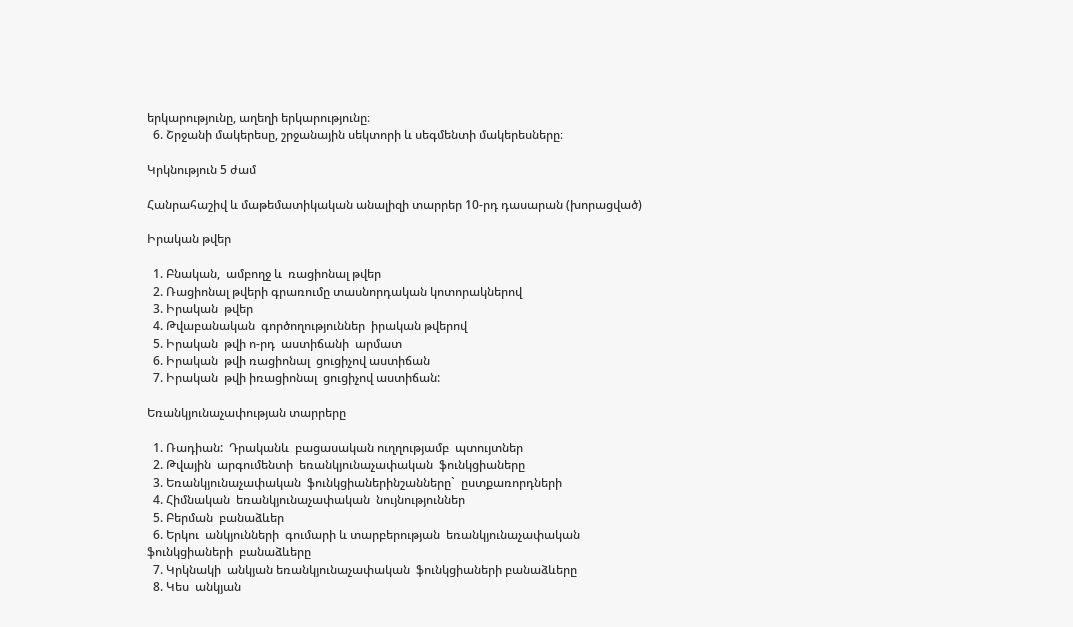երկարությունը, աղեղի երկարությունը։
  6. Շրջանի մակերեսը, շրջանային սեկտորի և սեգմենտի մակերեսները։

Կրկնություն 5 ժամ

Հանրահաշիվ և մաթեմատիկական անալիզի տարրեր 10-րդ դասարան (խորացված)

Իրական թվեր

  1. Բնական,  ամբողջ և  ռացիոնալ թվեր
  2. Ռացիոնալ թվերի գրառումը տասնորդական կոտորակներով
  3. Իրական  թվեր
  4. Թվաբանական  գործողություններ  իրական թվերով
  5. Իրական  թվի ո-րդ  աստիճանի  արմատ
  6. Իրական  թվի ռացիոնալ  ցուցիչով աստիճան
  7. Իրական  թվի իռացիոնալ  ցուցիչով աստիճան:

Եռանկյունաչափության տարրերը

  1. Ռադիան:  Դրականև  բացասական ուղղությամբ  պտույտներ
  2. Թվային  արգումենտի  եռանկյունաչափական  ֆունկցիաները
  3. Եռանկյունաչափական  ֆունկցիաներինշանները`  ըստքառորդների
  4. Հիմնական  եռանկյունաչափական  նույնություններ
  5. Բերման  բանաձևեր
  6. Երկու  անկյունների  գումարի և տարբերության  եռանկյունաչափական ֆունկցիաների  բանաձևերը
  7. Կրկնակի  անկյան եռանկյունաչափական  ֆունկցիաների բանաձևերը
  8. Կես  անկյան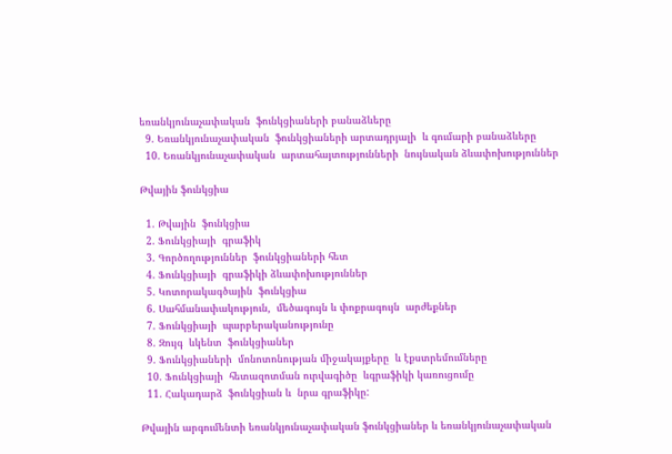եռանկյունաչափական  ֆունկցիաների բանաձևերը
  9. Եռանկյունաչափական  ֆունկցիաների արտադրյալի  և գումարի բանաձևերը
  10. Եռանկյունաչափական  արտահայտությունների  նույնական ձևափոխություններ

Թվային ֆունկցիա

  1. Թվային  ֆունկցիա
  2. Ֆունկցիայի  գրաֆիկ
  3. Գործողություններ  ֆունկցիաների հետ
  4. Ֆունկցիայի  գրաֆիկի ձևափոխություններ
  5. Կոտորակագծային  ֆունկցիա
  6. Սահմանափակություն,  մեծագույն և փոքրագույն  արժեքներ
  7. Ֆունկցիայի  պարբերականությունը
  8. Զույգ  ևկենտ  ֆունկցիաներ
  9. Ֆունկցիաների  մոնոտոնության միջակայքերը  և էքստրեմումները
  10. Ֆունկցիայի  հետազոտման ուրվագիծը  ևգրաֆիկի կառուցումը
  11. Հակադարձ  ֆունկցիան և  նրա գրաֆիկը:

Թվային արգումենտի եռանկյունաչափական ֆունկցիաներ և եռանկյունաչափական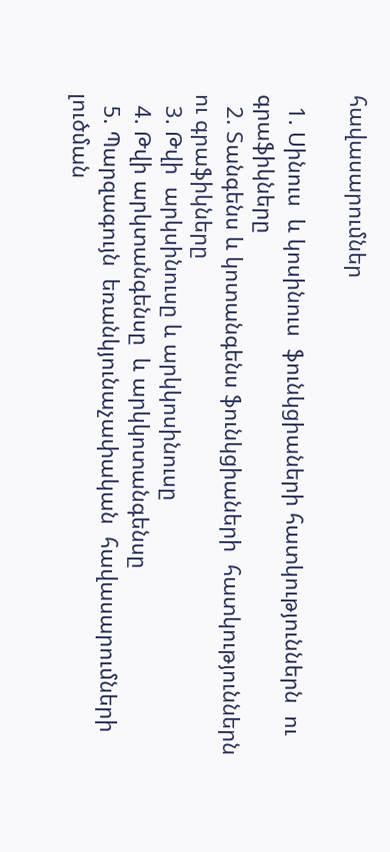հավասարումներ

  1. Սինուս  և կոսինուս  ֆունկցիաների հատկություններն  ու գրաֆիկները
  2. Տանգենս և կոտանգենս ֆունկցիաների  հատկություններն ու գրաֆիկները
  3. Թվի  արկսինուսը և արկկոսինուսը
  4. Թվի արկտանգենսը  և արկկոտանգենսը
  5. Պարզագույն  եռանկյունաչափական  հավասարումների լուծման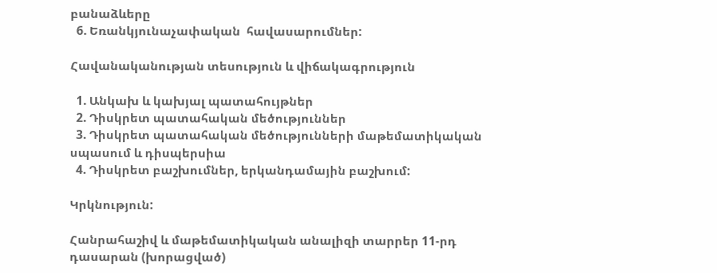բանաձևերը
  6. Եռանկյունաչափական  հավասարումներ:

Հավանականության տեսություն և վիճակագրություն

  1. Անկախ և կախյալ պատահույթներ
  2. Դիսկրետ պատահական մեծություններ
  3. Դիսկրետ պատահական մեծությունների մաթեմատիկական սպասում և դիսպերսիա
  4. Դիսկրետ բաշխումներ, երկանդամային բաշխում:

Կրկնություն:

Հանրահաշիվ և մաթեմատիկական անալիզի տարրեր 11-րդ դասարան (խորացված)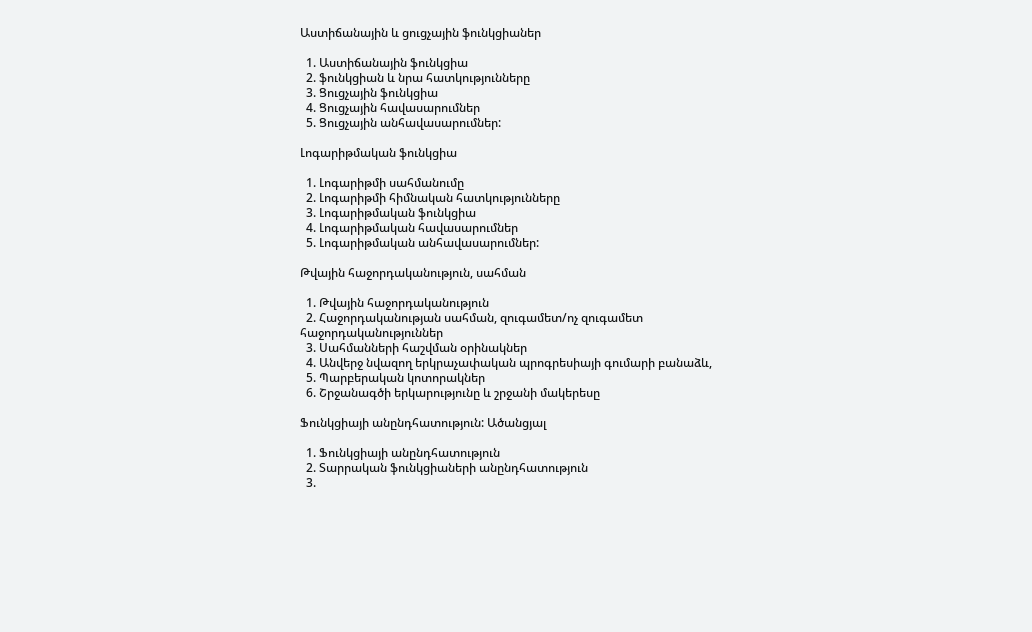Աստիճանային և ցուցչային ֆունկցիաներ

  1. Աստիճանային ֆունկցիա
  2. ֆունկցիան և նրա հատկությունները
  3. Ցուցչային ֆունկցիա
  4. Ցուցչային հավասարումներ
  5. Ցուցչային անհավասարումներ:

Լոգարիթմական ֆունկցիա

  1. Լոգարիթմի սահմանումը
  2. Լոգարիթմի հիմնական հատկությունները
  3. Լոգարիթմական ֆունկցիա
  4. Լոգարիթմական հավասարումներ
  5. Լոգարիթմական անհավասարումներ:

Թվային հաջորդականություն, սահման

  1. Թվային հաջորդականություն
  2. Հաջորդականության սահման, զուգամետ/ոչ զուգամետ հաջորդականություններ
  3. Սահմանների հաշվման օրինակներ
  4. Անվերջ նվազող երկրաչափական պրոգրեսիայի գումարի բանաձև,
  5. Պարբերական կոտորակներ
  6. Շրջանագծի երկարությունը և շրջանի մակերեսը

Ֆունկցիայի անընդհատություն: Ածանցյալ

  1. Ֆունկցիայի անընդհատություն
  2. Տարրական ֆունկցիաների անընդհատություն
  3.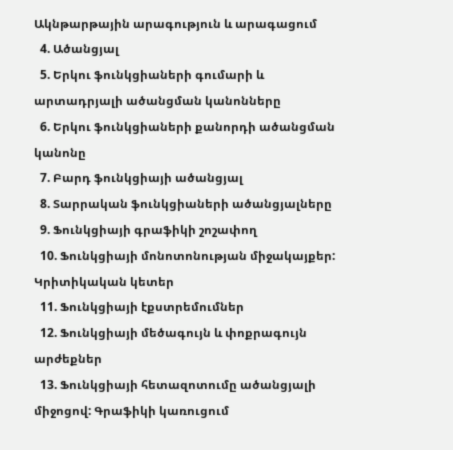Ակնթարթային արագություն և արագացում
  4. Ածանցյալ
  5. Երկու ֆունկցիաների գումարի և արտադրյալի ածանցման կանոնները
  6. Երկու ֆունկցիաների քանորդի ածանցման կանոնը
  7. Բարդ ֆունկցիայի ածանցյալ
  8. Տարրական ֆունկցիաների ածանցյալները
  9. Ֆունկցիայի գրաֆիկի շոշափող
  10. Ֆունկցիայի մոնոտոնության միջակայքեր: Կրիտիկական կետեր
  11. Ֆունկցիայի էքստրեմումներ
  12. Ֆունկցիայի մեծագույն և փոքրագույն արժեքներ
  13. Ֆունկցիայի հետազոտումը ածանցյալի միջոցով: Գրաֆիկի կառուցում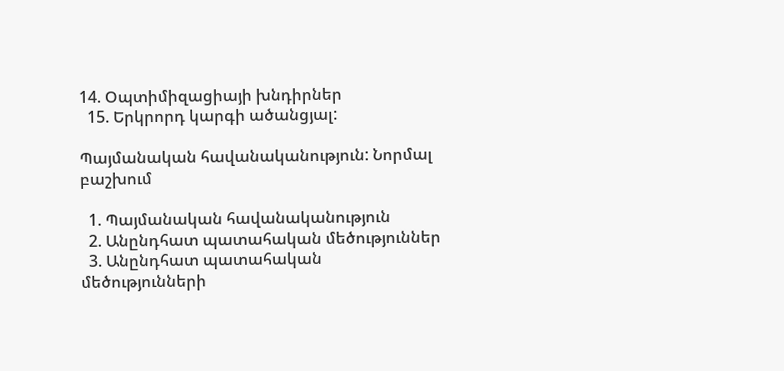14. Օպտիմիզացիայի խնդիրներ
  15. Երկրորդ կարգի ածանցյալ:

Պայմանական հավանականություն: Նորմալ բաշխում

  1. Պայմանական հավանականություն
  2. Անընդհատ պատահական մեծություններ
  3. Անընդհատ պատահական մեծությունների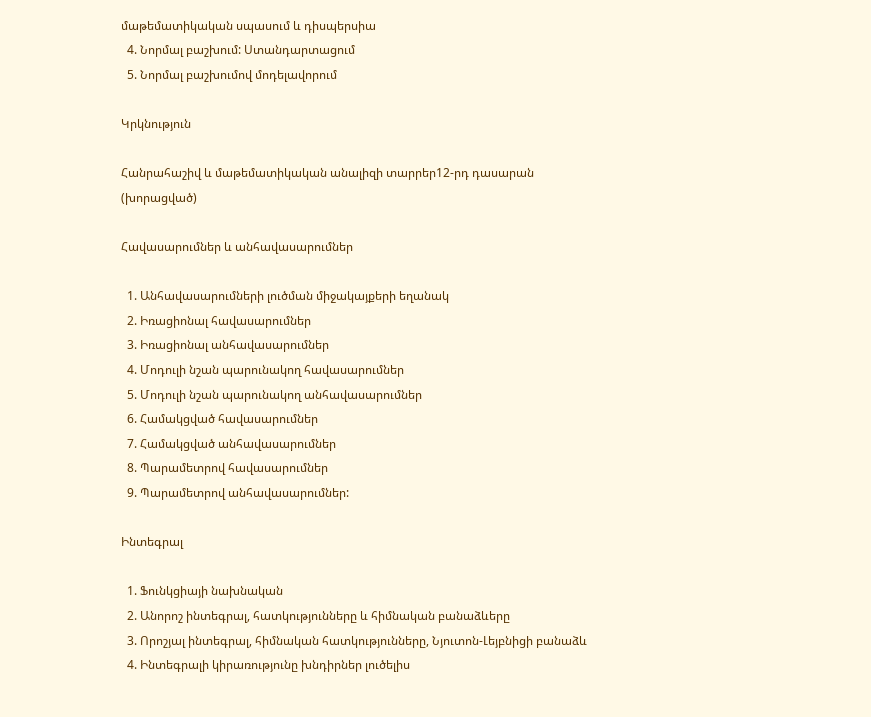մաթեմատիկական սպասում և դիսպերսիա
  4. Նորմալ բաշխում: Ստանդարտացում
  5. Նորմալ բաշխումով մոդելավորում

Կրկնություն

Հանրահաշիվ և մաթեմատիկական անալիզի տարրեր12-րդ դասարան (խորացված)

Հավասարումներ և անհավասարումներ

  1. Անհավասարումների լուծման միջակայքերի եղանակ
  2. Իռացիոնալ հավասարումներ
  3. Իռացիոնալ անհավասարումներ
  4. Մոդուլի նշան պարունակող հավասարումներ
  5. Մոդուլի նշան պարունակող անհավասարումներ
  6. Համակցված հավասարումներ
  7. Համակցված անհավասարումներ
  8. Պարամետրով հավասարումներ
  9. Պարամետրով անհավասարումներ:

Ինտեգրալ

  1. Ֆունկցիայի նախնական
  2. Անորոշ ինտեգրալ, հատկությունները և հիմնական բանաձևերը
  3. Որոշյալ ինտեգրալ, հիմնական հատկությունները, Նյուտոն-Լեյբնիցի բանաձև
  4. Ինտեգրալի կիրառությունը խնդիրներ լուծելիս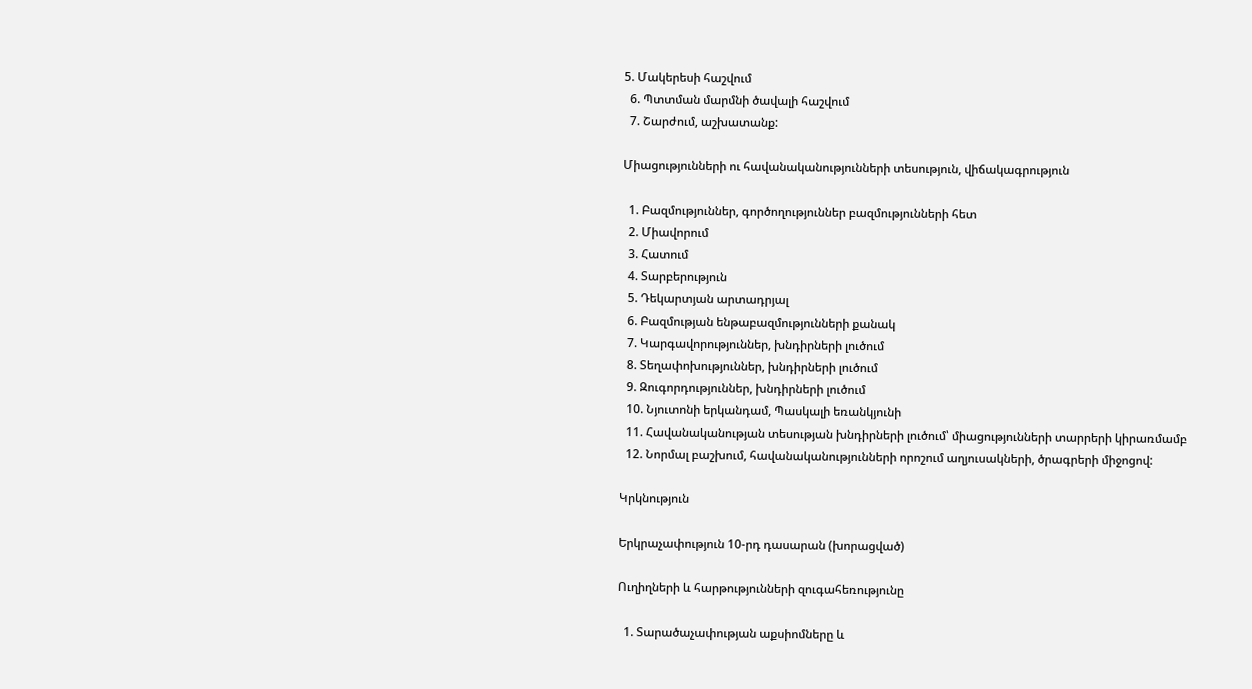5. Մակերեսի հաշվում
  6. Պտտման մարմնի ծավալի հաշվում
  7. Շարժում, աշխատանք:

Միացությունների ու հավանականությունների տեսություն, վիճակագրություն

  1. Բազմություններ, գործողություններ բազմությունների հետ
  2. Միավորում
  3. Հատում
  4. Տարբերություն
  5. Դեկարտյան արտադրյալ
  6. Բազմության ենթաբազմությունների քանակ
  7. Կարգավորություններ, խնդիրների լուծում
  8. Տեղափոխություններ, խնդիրների լուծում
  9. Զուգորդություններ, խնդիրների լուծում
  10. Նյուտոնի երկանդամ, Պասկալի եռանկյունի
  11. Հավանականության տեսության խնդիրների լուծում՝ միացությունների տարրերի կիրառմամբ
  12. Նորմալ բաշխում, հավանականությունների որոշում աղյուսակների, ծրագրերի միջոցով:

Կրկնություն

Երկրաչափություն 10-րդ դասարան (խորացված)

Ուղիղների և հարթությունների զուգահեռությունը

  1. Տարածաչափության աքսիոմները և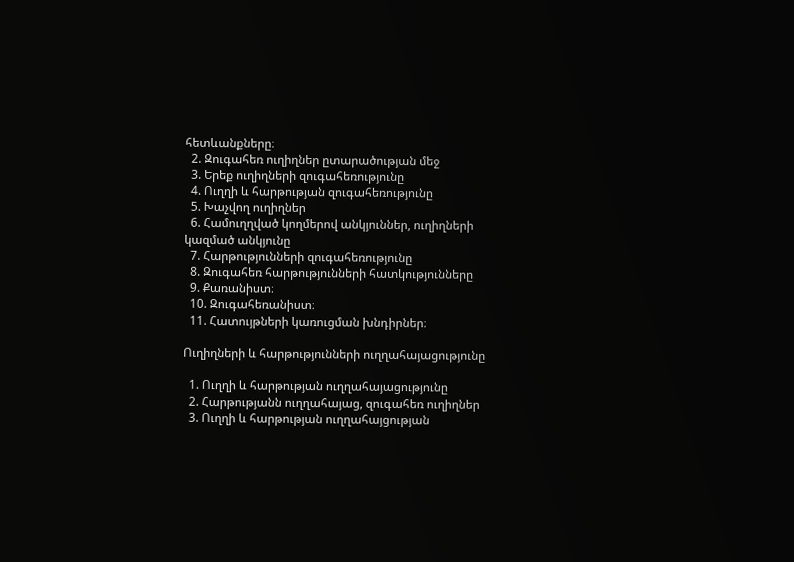հետևանքները։
  2. Զուգահեռ ուղիղներ ըտարածության մեջ
  3. Երեք ուղիղների զուգահեռությունը
  4. Ուղղի և հարթության զուգահեռությունը
  5. Խաչվող ուղիղներ
  6. Համուղղված կողմերով անկյուններ, ուղիղների կազմած անկյունը
  7. Հարթությունների զուգահեռությունը
  8. Զուգահեռ հարթությունների հատկությունները
  9. Քառանիստ։
  10. Զուգահեռանիստ։
  11. Հատույթների կառուցման խնդիրներ։

Ուղիղների և հարթությունների ուղղահայացությունը

  1. Ուղղի և հարթության ուղղահայացությունը
  2. Հարթությանն ուղղահայաց, զուգահեռ ուղիղներ
  3. Ուղղի և հարթության ուղղահայցության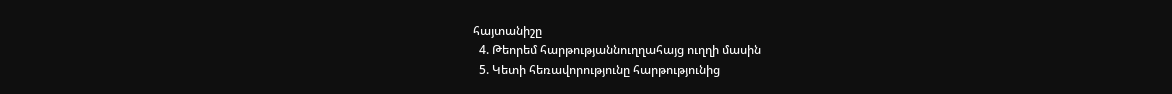հայտանիշը
  4. Թեորեմ հարթությաննուղղահայց ուղղի մասին
  5. Կետի հեռավորությունը հարթությունից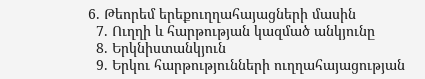6. Թեորեմ երեքուղղահայացների մասին
  7. Ուղղի և հարթության կազմած անկյունը
  8. Երկնիստանկյուն
  9. Երկու հարթությունների ուղղահայացության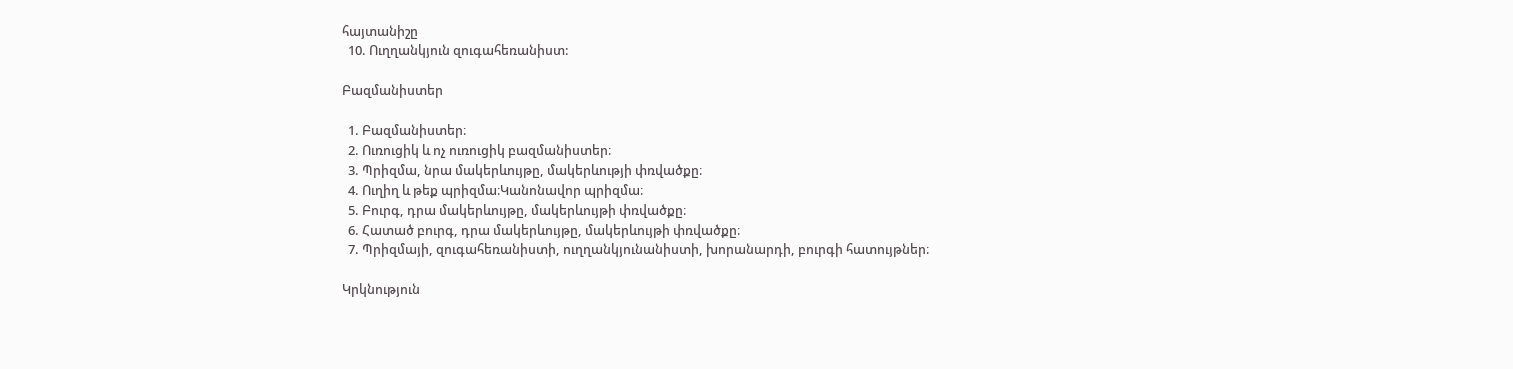հայտանիշը
  10. Ուղղանկյուն զուգահեռանիստ:

Բազմանիստեր

  1. Բազմանիստեր։
  2. Ուռուցիկ և ոչ ուռուցիկ բազմանիստեր։
  3. Պրիզմա, նրա մակերևույթը, մակերևությի փռվածքը։
  4. Ուղիղ և թեք պրիզմա։Կանոնավոր պրիզմա։
  5. Բուրգ, դրա մակերևույթը, մակերևույթի փռվածքը։
  6. Հատած բուրգ, դրա մակերևույթը, մակերևույթի փռվածքը։
  7. Պրիզմայի, զուգահեռանիստի, ուղղանկյունանիստի, խորանարդի, բուրգի հատույթներ։

Կրկնություն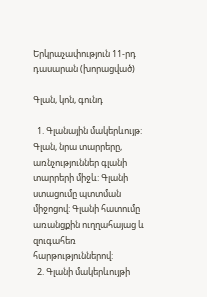Երկրաչափություն 11-րդ դասարան (խորացված)

Գլան, կոն, գունդ

  1. Գլանային մակերևույթ: Գլան, նրա տարրերը, առնչություններ գլանի տարրերի միջև: Գլանի ստացումը պտտման միջոցով: Գլանի հատումը առանցքին ուղղահայաց և զուգահեռ հարթություններով:
  2. Գլանի մակերևույթի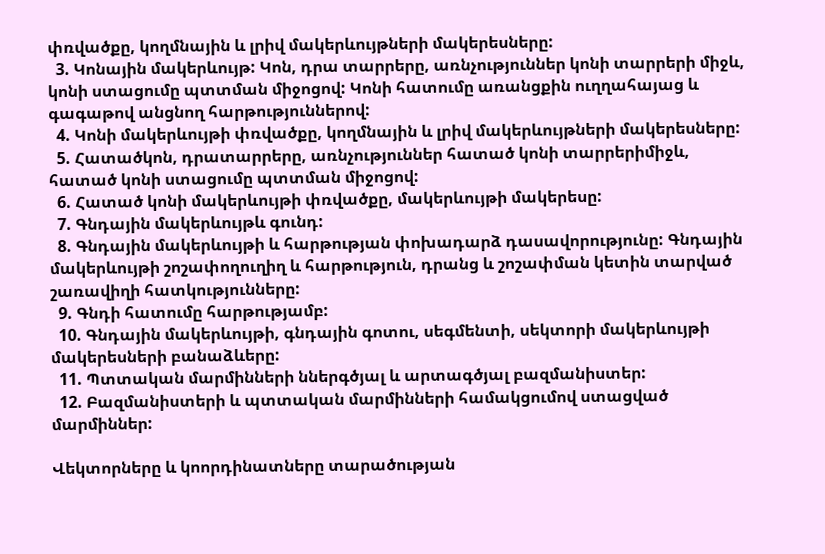փռվածքը, կողմնային և լրիվ մակերևույթների մակերեսները:
  3. Կոնային մակերևույթ: Կոն, դրա տարրերը, առնչություններ կոնի տարրերի միջև, կոնի ստացումը պտտման միջոցով: Կոնի հատումը առանցքին ուղղահայաց և գագաթով անցնող հարթություններով:
  4. Կոնի մակերևույթի փռվածքը, կողմնային և լրիվ մակերևույթների մակերեսները:
  5. Հատածկոն, դրատարրերը, առնչություններ հատած կոնի տարրերիմիջև, հատած կոնի ստացումը պտտման միջոցով:
  6. Հատած կոնի մակերևույթի փռվածքը, մակերևույթի մակերեսը:
  7. Գնդային մակերևույթև գունդ:
  8. Գնդային մակերևույթի և հարթության փոխադարձ դասավորությունը: Գնդային մակերևույթի շոշափողուղիղ և հարթություն, դրանց և շոշափման կետին տարված շառավիղի հատկությունները:
  9. Գնդի հատումը հարթությամբ:
  10. Գնդային մակերևույթի, գնդային գոտու, սեգմենտի, սեկտորի մակերևույթի մակերեսների բանաձևերը:
  11. Պտտական մարմինների ններգծյալ և արտագծյալ բազմանիստեր:
  12. Բազմանիստերի և պտտական մարմինների համակցումով ստացված մարմիններ:

Վեկտորները և կոորդինատները տարածության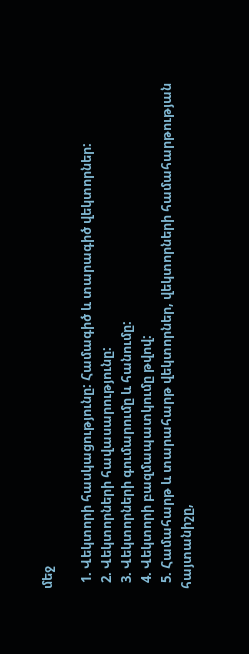մեջ

  1. Վեկտորի հասկացությունը: Համագիծ և տարագիծ վեկտորներ:
  2. Վեկտորների հավասարությունը:
  3. Վեկտորների գումարումը և հանումը:
  4. Վեկտորի բազմապատկումը թվով:
  5. Համահարթ և տարահարթ վեկտորներ, վեկտորների համահարթության հայտանիշը,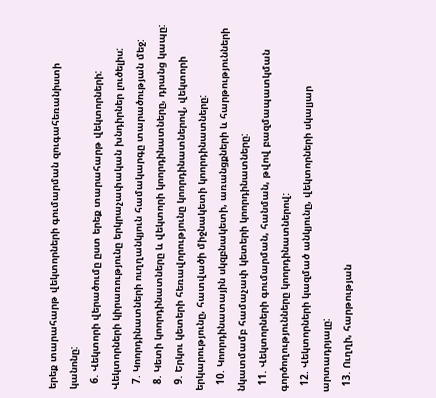երեք տարահարթ վեկտորների գումարման զուգահեռանիստի կանոնը:
  6. Վեկտորի վերածումը ըստ երեք տարահարթ վեկտորների: Վեկտորների կիրառությունը երկրաչափական խնդիրներ լուծելիս:
  7. Կոորդինատների ուղղանկյուն համակարգը տարածության մեջ:
  8. Կետի կոորդինատները և վեկտորի կոորդինատները, դրանց կապը:
  9. Երկու կետերի հեռավորությունը կոորդինատներով, վեկտորի երկարությունը, հատվածի միջնակետի կոորդինատները:
  10. Կոորդինատային սկզբնակետի, առանցքների և հարթությունների նկատմամբ համաչափ կետերի կոորդինատները:
  11. Վեկտորների գումարման, հանման, թվով բազմապատկման գործողությունները կոորդինատներով:
  12. Վեկտորների կազմած անկյունը, վեկտորների սկալյար արտադրյալը:
  13. Ուղղի, հարթության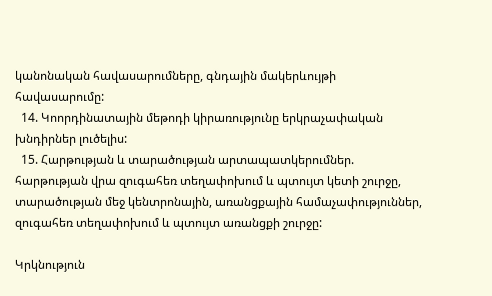կանոնական հավասարումները, գնդային մակերևույթի հավասարումը:
  14. Կոորդինատային մեթոդի կիրառությունը երկրաչափական խնդիրներ լուծելիս:
  15. Հարթության և տարածության արտապատկերումներ. հարթության վրա զուգահեռ տեղափոխում և պտույտ կետի շուրջը, տարածության մեջ կենտրոնային, առանցքային համաչափություններ, զուգահեռ տեղափոխում և պտույտ առանցքի շուրջը:

Կրկնություն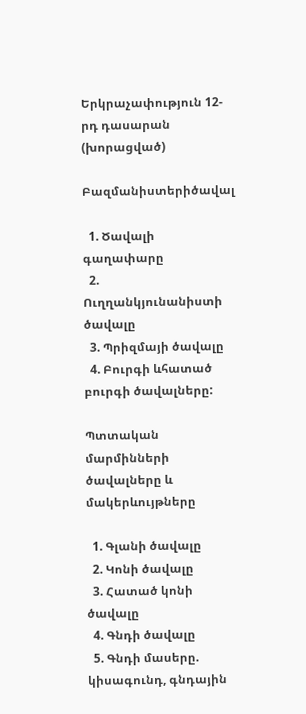Երկրաչափություն 12-րդ դասարան (խորացված)

Բազմանիստերիծավալ

  1. Ծավալի գաղափարը
  2. Ուղղանկյունանիստի ծավալը
  3. Պրիզմայի ծավալը
  4. Բուրգի ևհատած բուրգի ծավալները:

Պտտական մարմինների ծավալները և մակերևույթները

  1. Գլանի ծավալը
  2. Կոնի ծավալը
  3. Հատած կոնի ծավալը
  4. Գնդի ծավալը
  5. Գնդի մասերը. կիսագունդ, գնդային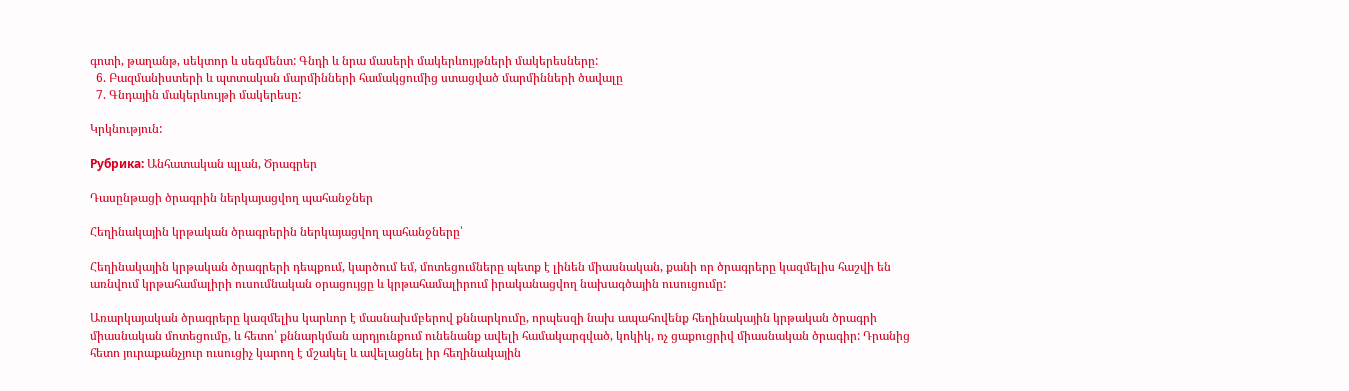գոտի, թաղանթ, սեկտոր և սեգմենտ: Գնդի և նրա մասերի մակերևույթների մակերեսները:
  6. Բազմանիստերի և պտտական մարմինների համակցումից ստացված մարմինների ծավալը
  7. Գնդային մակերևույթի մակերեսը:

Կրկնություն:

Рубрика: Անհատական պլան, Ծրագրեր

Դասընթացի ծրագրին ներկայացվող պահանջներ

Հեղինակային կրթական ծրագրերին ներկայացվող պահանջները՝

Հեղինակային կրթական ծրագրերի դեպքում, կարծում եմ, մոտեցումները պետք է լինեն միասնական, քանի որ ծրագրերը կազմելիս հաշվի են առնվում կրթահամալիրի ուսումնական օրացույցը և կրթահամալիրում իրականացվող նախագծային ուսուցումը:

Առարկայական ծրագրերը կազմելիս կարևոր է մասնախմբերով քննարկումը, որպեսզի նախ ապահովենք հեղինակային կրթական ծրագրի միասնական մոտեցումը, և հետո՝ քննարկման արդյունքում ունենանք ավելի համակարգված, կոկիկ, ոչ ցաքուցրիվ միասնական ծրագիր: Դրանից հետո յուրաքանչյուր ուսուցիչ կարող է մշակել և ավելացնել իր հեղինակային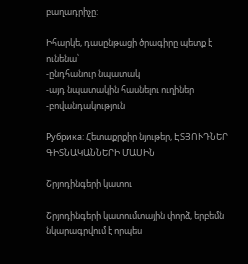բաղադրիչը:

Իհարկե, դասընթացի ծրագիրը պետք է ունենա՝
-ընդհանուր նպատակ
-այդ նպատակին հասնելու ուղիներ
-բովանդակություն

Рубрика: Հետաքրքիր նյութեր, ԷՏՅՈՒԴՆԵՐ ԳԻՏՆԱԿԱՆՆԵՐԻ ՄԱՍԻՆ

Շրյոդինգերի կատու

Շրյոդինգերի կատումտային փորձ, երբեմն նկարագրվում է որպես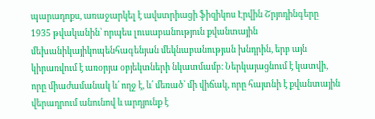պարադոքս, առաջարկել է ավստրիացի ֆիզիկոս Էրվին Շրյոդինգերը 1935 թվականին՝ որպես լուսաբանություն քվանտային մեխանիկայիկոպենհագենյան մեկնաբանության խնդրին, երբ այն կիրառվում է առօրյա օբյեկտների նկատմամբ։ Ներկայացնում է կատվի, որը միաժամանակ և՛ ողջ է, և՛ մեռած՝ մի վիճակ, որը հայտնի է քվանտային վերադրում անունով և արդյունք է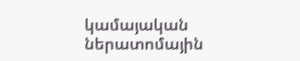կամայական ներատոմային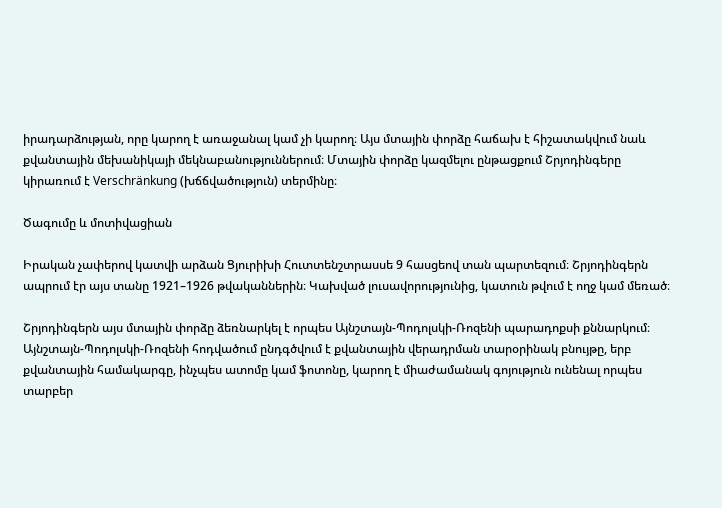իրադարձության, որը կարող է առաջանալ կամ չի կարող։ Այս մտային փորձը հաճախ է հիշատակվում նաև քվանտային մեխանիկայի մեկնաբանություններում։ Մտային փորձը կազմելու ընթացքում Շրյոդինգերը կիրառում է Verschränkung (խճճվածություն) տերմինը։

Ծագումը և մոտիվացիան

Իրական չափերով կատվի արձան Ցյուրիխի Հուտտենշտրասսե 9 հասցեով տան պարտեզում։ Շրյոդինգերն ապրում էր այս տանը 1921–1926 թվականներին։ Կախված լուսավորությունից, կատուն թվում է ողջ կամ մեռած։

Շրյոդինգերն այս մտային փորձը ձեռնարկել է որպես Այնշտայն-Պոդոլսկի-Ռոզենի պարադոքսի քննարկում։ Այնշտայն-Պոդոլսկի-Ռոզենի հոդվածում ընդգծվում է քվանտային վերադրման տարօրինակ բնույթը, երբ քվանտային համակարգը, ինչպես ատոմը կամ ֆոտոնը, կարող է միաժամանակ գոյություն ունենալ որպես տարբեր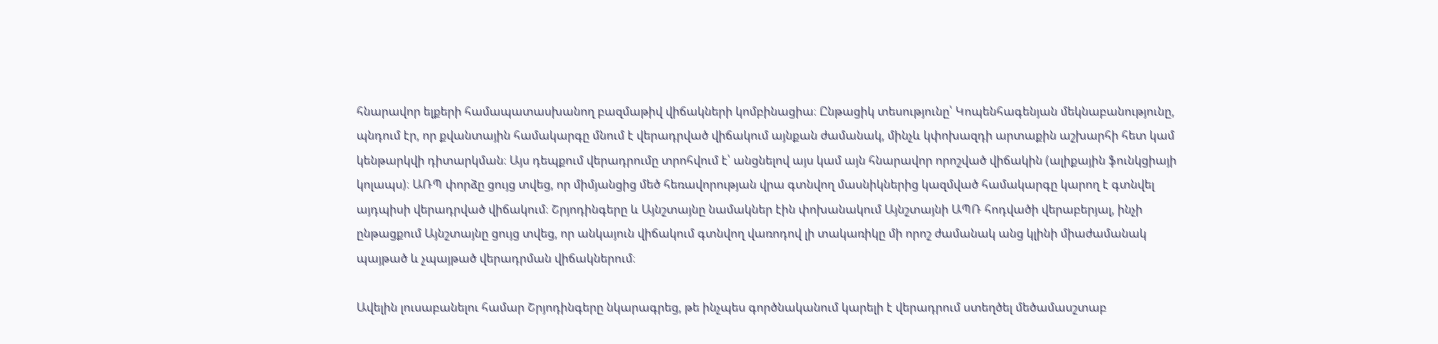հնարավոր ելքերի համապատասխանող բազմաթիվ վիճակների կոմբինացիա։ Ընթացիկ տեսությունը՝ Կոպենհագենյան մեկնաբանությունը, պնդում էր, որ քվանտային համակարգը մնում է վերադրված վիճակում այնքան ժամանակ, մինչև կփոխազդի արտաքին աշխարհի հետ կամ կենթարկվի դիտարկման։ Այս դեպքում վերադրումը տրոհվում է՝ անցնելով այս կամ այն հնարավոր որոշված վիճակին (ալիքային ֆունկցիայի կոլապս)։ ԱՌՊ փորձը ցույց տվեց, որ միմյանցից մեծ հեռավորության վրա գտնվող մասնիկներից կազմված համակարգը կարող է գտնվել այդպիսի վերադրված վիճակում։ Շրյոդինգերը և Այնշտայնը նամակներ էին փոխանակում Այնշտայնի ԱՊՌ հոդվածի վերաբերյալ, ինչի ընթացքում Այնշտայնը ցույց տվեց, որ անկայուն վիճակում գտնվող վառոդով լի տակառիկը մի որոշ ժամանակ անց կլինի միաժամանակ պայթած և չպայթած վերադրման վիճակներում։

Ավելին լուսաբանելու համար Շրյոդինգերը նկարագրեց, թե ինչպես գործնականում կարելի է վերադրում ստեղծել մեծամասշտաբ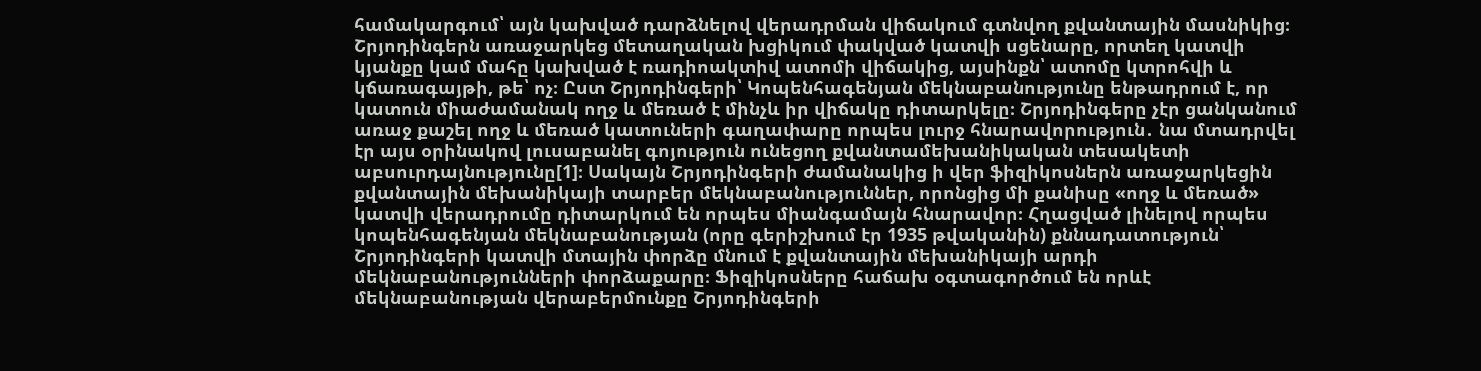համակարգում՝ այն կախված դարձնելով վերադրման վիճակում գտնվող քվանտային մասնիկից։ Շրյոդինգերն առաջարկեց մետաղական խցիկում փակված կատվի սցենարը, որտեղ կատվի կյանքը կամ մահը կախված է ռադիոակտիվ ատոմի վիճակից, այսինքն՝ ատոմը կտրոհվի և կճառագայթի, թե՝ ոչ։ Ըստ Շրյոդինգերի՝ Կոպենհագենյան մեկնաբանությունը ենթադրում է, որ կատուն միաժամանակ ողջ և մեռած է մինչև իր վիճակը դիտարկելը։ Շրյոդինգերը չէր ցանկանում առաջ քաշել ողջ և մեռած կատուների գաղափարը որպես լուրջ հնարավորություն․ նա մտադրվել էր այս օրինակով լուսաբանել գոյություն ունեցող քվանտամեխանիկական տեսակետի աբսուրդայնությունը[1]։ Սակայն Շրյոդինգերի ժամանակից ի վեր ֆիզիկոսներն առաջարկեցին քվանտային մեխանիկայի տարբեր մեկնաբանություններ, որոնցից մի քանիսը «ողջ և մեռած» կատվի վերադրումը դիտարկում են որպես միանգամայն հնարավոր։ Հղացված լինելով որպես կոպենհագենյան մեկնաբանության (որը գերիշխում էր 1935 թվականին) քննադատություն՝ Շրյոդինգերի կատվի մտային փորձը մնում է քվանտային մեխանիկայի արդի մեկնաբանությունների փորձաքարը։ Ֆիզիկոսները հաճախ օգտագործում են որևէ մեկնաբանության վերաբերմունքը Շրյոդինգերի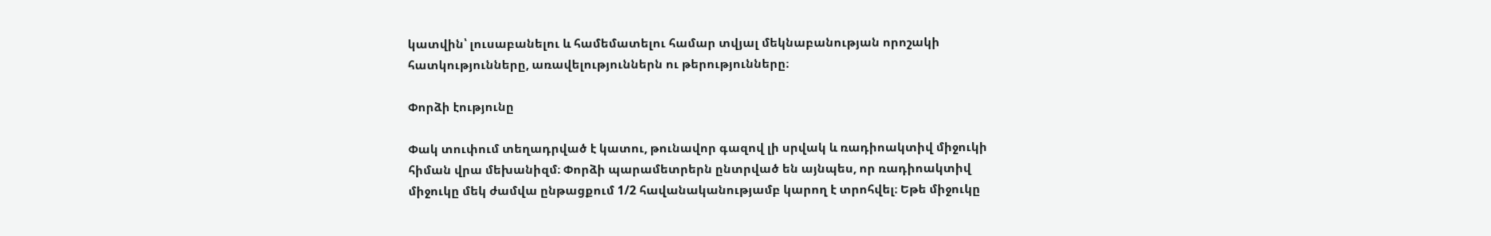կատվին՝ լուսաբանելու և համեմատելու համար տվյալ մեկնաբանության որոշակի հատկությունները, առավելություններն ու թերությունները։

Փորձի էությունը

Փակ տուփում տեղադրված է կատու, թունավոր գազով լի սրվակ և ռադիոակտիվ միջուկի հիման վրա մեխանիզմ։ Փորձի պարամետրերն ընտրված են այնպես, որ ռադիոակտիվ միջուկը մեկ ժամվա ընթացքում 1/2 հավանականությամբ կարող է տրոհվել։ Եթե միջուկը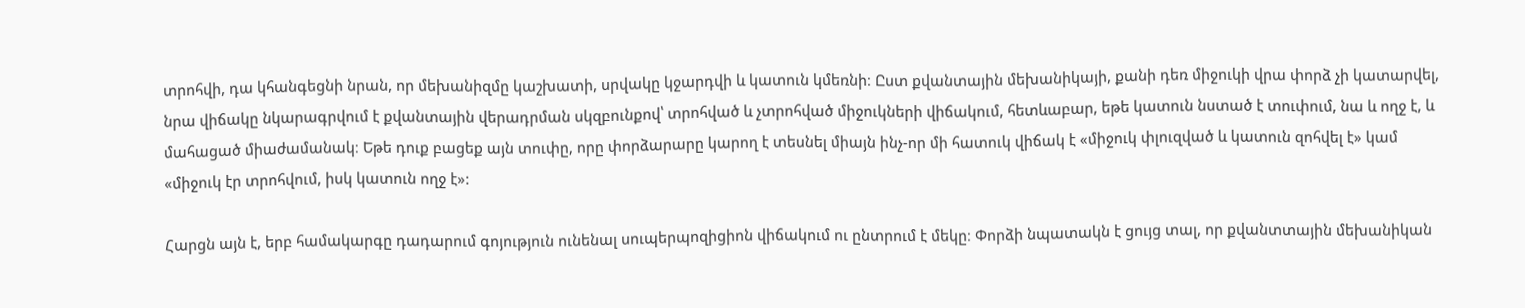տրոհվի, դա կհանգեցնի նրան, որ մեխանիզմը կաշխատի, սրվակը կջարդվի և կատուն կմեռնի։ Ըստ քվանտային մեխանիկայի, քանի դեռ միջուկի վրա փորձ չի կատարվել, նրա վիճակը նկարագրվում է քվանտային վերադրման սկզբունքով՝ տրոհված և չտրոհված միջուկների վիճակում, հետևաբար, եթե կատուն նստած է տուփում, նա և ողջ է, և մահացած միաժամանակ։ Եթե դուք բացեք այն տուփը, որը փորձարարը կարող է տեսնել միայն ինչ-որ մի հատուկ վիճակ է «միջուկ փլուզված և կատուն զոհվել է» կամ «միջուկ էր տրոհվում, իսկ կատուն ողջ է»:

Հարցն այն է, երբ համակարգը դադարում գոյություն ունենալ սուպերպոզիցիոն վիճակում ու ընտրում է մեկը։ Փորձի նպատակն է ցույց տալ, որ քվանտտային մեխանիկան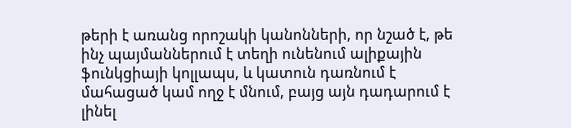թերի է առանց որոշակի կանոնների, որ նշած է, թե ինչ պայմաններում է տեղի ունենում ալիքային ֆունկցիայի կոլլապս, և կատուն դառնում է մահացած կամ ողջ է մնում, բայց այն դադարում է լինել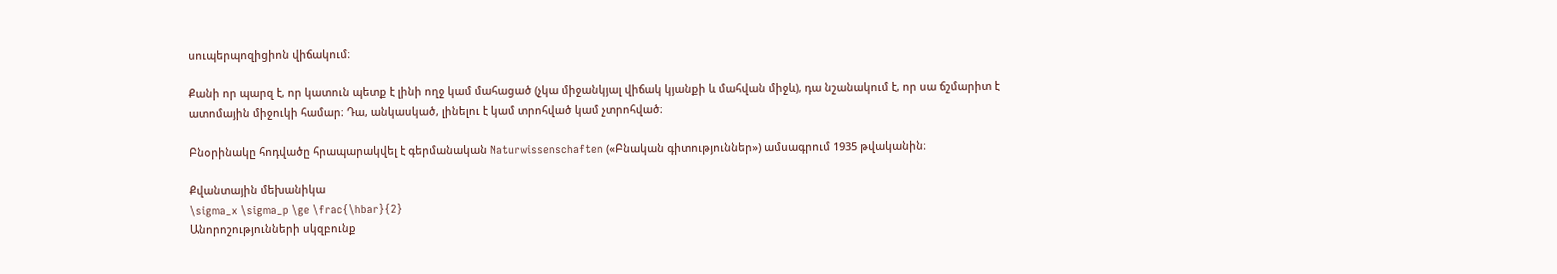սուպերպոզիցիոն վիճակում։

Քանի որ պարզ է, որ կատուն պետք է լինի ողջ կամ մահացած (չկա միջանկյալ վիճակ կյանքի և մահվան միջև), դա նշանակում է, որ սա ճշմարիտ է ատոմային միջուկի համար։ Դա, անկասկած, լինելու է կամ տրոհված կամ չտրոհված։

Բնօրինակը հոդվածը հրապարակվել է գերմանական Naturwissenschaften («Բնական գիտություններ») ամսագրում 1935 թվականին։

Քվանտային մեխանիկա
\sigma_x \sigma_p \ge \frac{\hbar}{2}
Անորոշությունների սկզբունք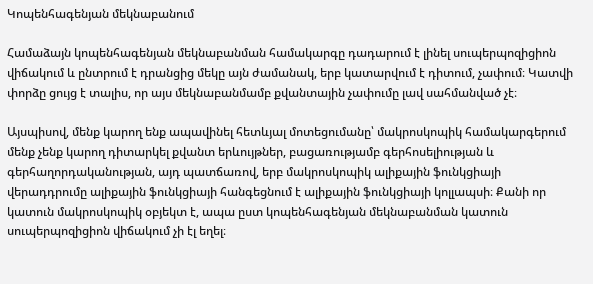Կոպենհագենյան մեկնաբանում

Համաձայն կոպենհագենյան մեկնաբանման համակարգը դադարում է լինել սուպերպոզիցիոն վիճակում և ընտրում է դրանցից մեկը այն ժամանակ, երբ կատարվում է դիտում, չափում։ Կատվի փորձը ցույց է տալիս, որ այս մեկնաբանմամբ քվանտային չափումը լավ սահմանված չէ։

Այսպիսով, մենք կարող ենք ապավինել հետևյալ մոտեցումանը՝ մակրոսկոպիկ համակարգերում մենք չենք կարող դիտարկել քվանտ երևույթներ, բացառությամբ գերհոսելիության և գերհաղորդականության, այդ պատճառով, երբ մակրոսկոպիկ ալիքային ֆունկցիայի վերադդրումը ալիքային ֆունկցիայի հանգեցնում է ալիքային ֆունկցիայի կոլլապսի։ Քանի որ կատուն մակրոսկոպիկ օբյեկտ է, ապա ըստ կոպենհագենյան մեկնաբանման կատուն սուպերպոզիցիոն վիճակում չի էլ եղել։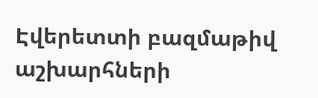Էվերետտի բազմաթիվ աշխարհների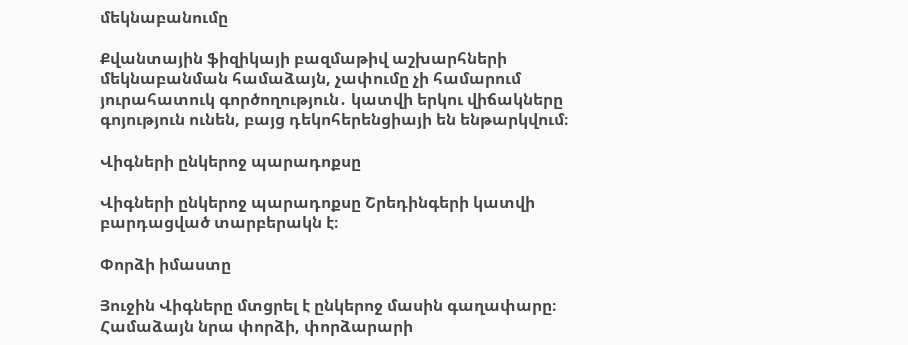մեկնաբանումը

Քվանտային ֆիզիկայի բազմաթիվ աշխարհների մեկնաբանման համաձայն, չափումը չի համարում յուրահատուկ գործողություն․ կատվի երկու վիճակները գոյություն ունեն, բայց դեկոհերենցիայի են ենթարկվում։

Վիգների ընկերոջ պարադոքսը

Վիգների ընկերոջ պարադոքսը Շրեդինգերի կատվի բարդացված տարբերակն է։

Փորձի իմաստը

Յուջին Վիգները մտցրել է ընկերոջ մասին գաղափարը։ Համաձայն նրա փորձի, փորձարարի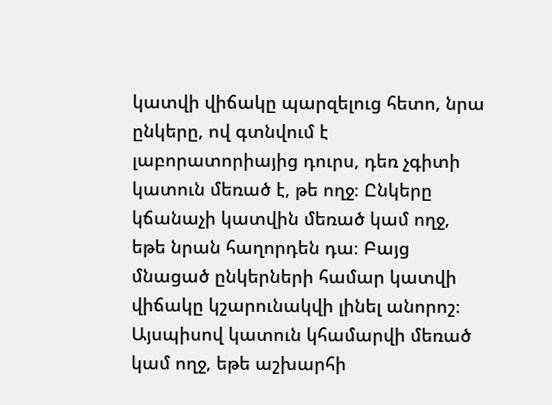կատվի վիճակը պարզելուց հետո, նրա ընկերը, ով գտնվում է լաբորատորիայից դուրս, դեռ չգիտի կատուն մեռած է, թե ողջ։ Ընկերը կճանաչի կատվին մեռած կամ ողջ, եթե նրան հաղորդեն դա։ Բայց մնացած ընկերների համար կատվի վիճակը կշարունակվի լինել անորոշ։ Այսպիսով կատուն կհամարվի մեռած կամ ողջ, եթե աշխարհի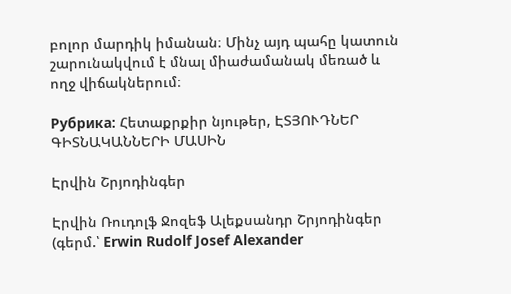բոլոր մարդիկ իմանան։ Մինչ այդ պահը կատուն շարունակվում է մնալ միաժամանակ մեռած և ողջ վիճակներում։

Рубрика: Հետաքրքիր նյութեր, ԷՏՅՈՒԴՆԵՐ ԳԻՏՆԱԿԱՆՆԵՐԻ ՄԱՍԻՆ

Էրվին Շրյոդինգեր

Էրվին Ռուդոլֆ Ջոզեֆ Ալեքսանդր Շրյոդինգեր (գերմ.՝ Erwin Rudolf Josef Alexander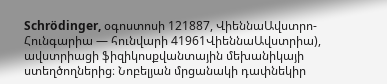Schrödinger, օգոստոսի 121887, ՎիեննաԱվստրո-Հունգարիա — հունվարի 41961ՎիեննաԱվստրիա), ավստրիացի ֆիզիկոսքվանտային մեխանիկայի ստեղծողներից։ Նոբելյան մրցանակի դափնեկիր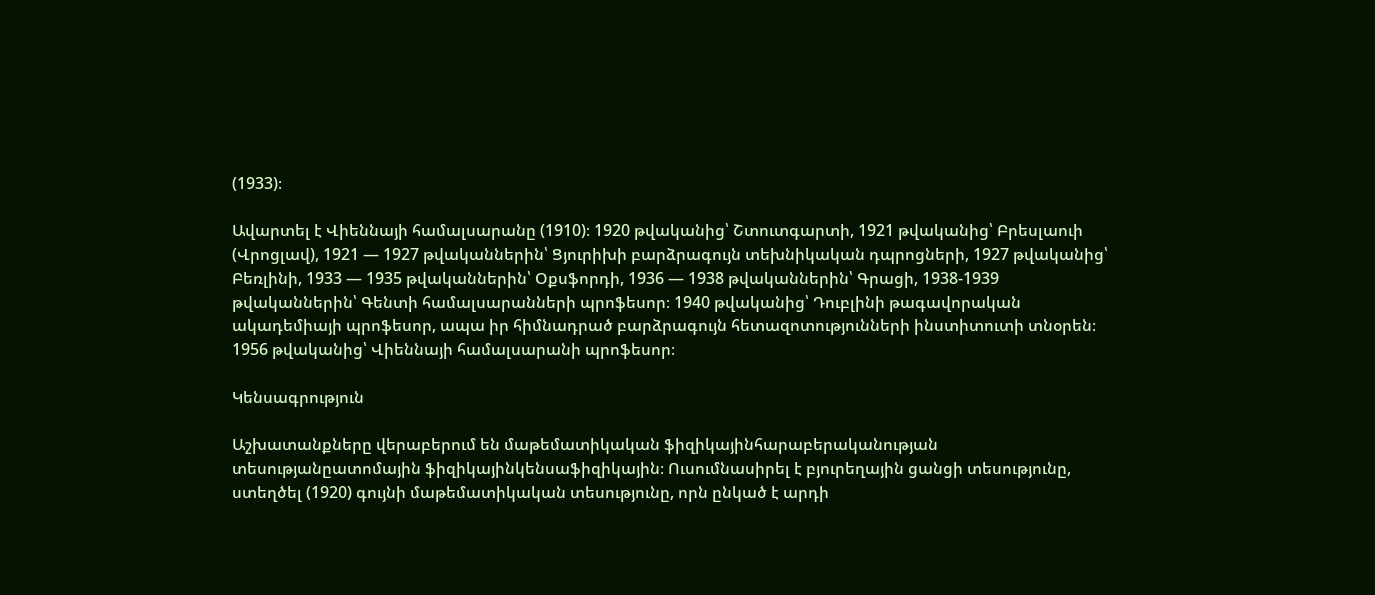(1933)։

Ավարտել է Վիեննայի համալսարանը (1910)։ 1920 թվականից՝ Շտուտգարտի, 1921 թվականից՝ Բրեսլաուի (Վրոցլավ), 1921 — 1927 թվականներին՝ Ցյուրիխի բարձրագույն տեխնիկական դպրոցների, 1927 թվականից՝ Բեռլինի, 1933 — 1935 թվականներին՝ Օքսֆորդի, 1936 — 1938 թվականներին՝ Գրացի, 1938-1939 թվականներին՝ Գենտի համալսարանների պրոֆեսոր։ 1940 թվականից՝ Դուբլինի թագավորական ակադեմիայի պրոֆեսոր, ապա իր հիմնադրած բարձրագույն հետազոտությունների ինստիտուտի տնօրեն։ 1956 թվականից՝ Վիեննայի համալսարանի պրոֆեսոր։

Կենսագրություն

Աշխատանքները վերաբերում են մաթեմատիկական ֆիզիկայինհարաբերականության տեսությանըատոմային ֆիզիկայինկենսաֆիզիկային։ Ուսումնասիրել է բյուրեղային ցանցի տեսությունը, ստեղծել (1920) գույնի մաթեմատիկական տեսությունը, որն ընկած է արդի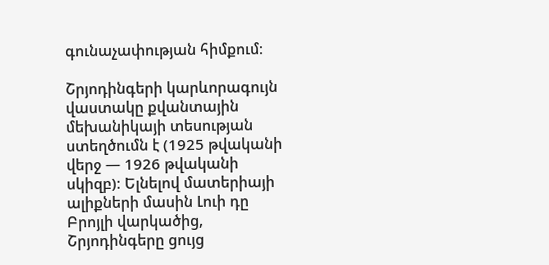գունաչափության հիմքում։

Շրյոդինգերի կարևորագույն վաստակը քվանտային մեխանիկայի տեսության ստեղծումն է (1925 թվականի վերջ — 1926 թվականի սկիզբ)։ Ելնելով մատերիայի ալիքների մասին Լուի դը Բրոյլի վարկածից, Շրյոդինգերը ցույց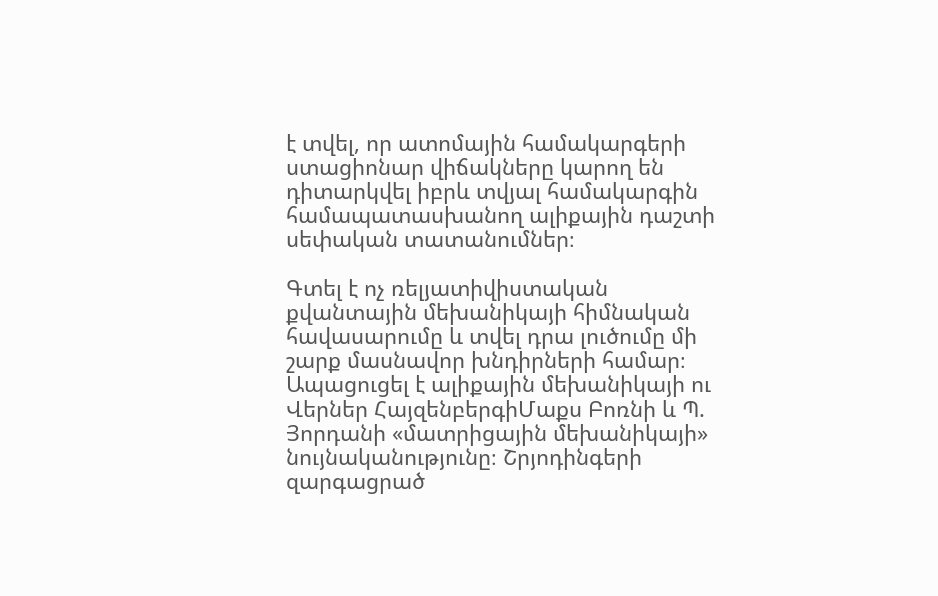է տվել, որ ատոմային համակարգերի ստացիոնար վիճակները կարող են դիտարկվել իբրև տվյալ համակարգին համապատասխանող ալիքային դաշտի սեփական տատանումներ։

Գտել է ոչ ռելյատիվիստական քվանտային մեխանիկայի հիմնական հավասարումը և տվել դրա լուծումը մի շարք մասնավոր խնդիրների համար։ Ապացուցել է ալիքային մեխանիկայի ու Վերներ ՀայզենբերգիՄաքս Բոռնի և Պ. Յորդանի «մատրիցային մեխանիկայի» նույնականությունը։ Շրյոդինգերի զարգացրած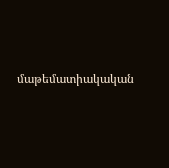մաթեմատիակական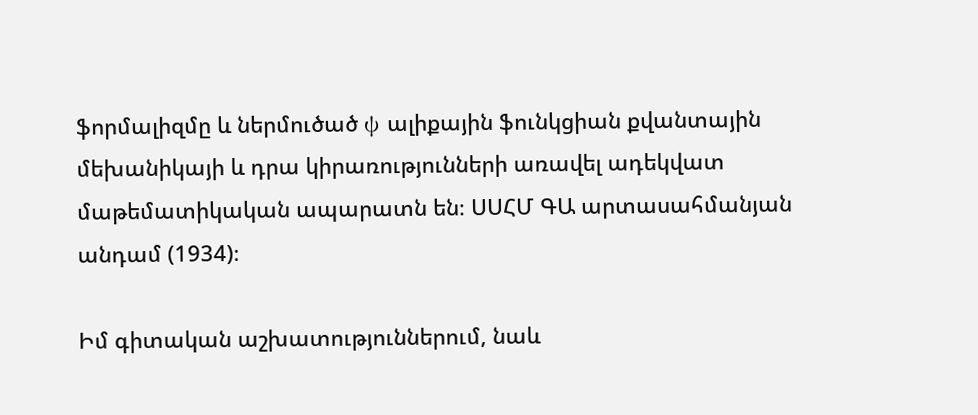ֆորմալիզմը և ներմուծած ψ ալիքային ֆունկցիան քվանտային մեխանիկայի և դրա կիրառությունների առավել ադեկվատ մաթեմատիկական ապարատն են։ ՍՍՀՄ ԳԱ արտասահմանյան անդամ (1934)։

Իմ գիտական աշխատություններում, նաև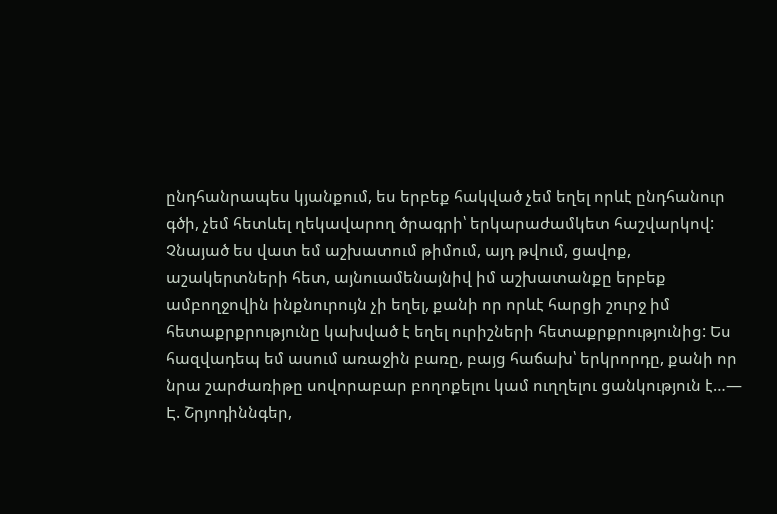ընդհանրապես կյանքում, ես երբեք հակված չեմ եղել որևէ ընդհանուր գծի, չեմ հետևել ղեկավարող ծրագրի՝ երկարաժամկետ հաշվարկով: Չնայած ես վատ եմ աշխատում թիմում, այդ թվում, ցավոք, աշակերտների հետ, այնուամենայնիվ իմ աշխատանքը երբեք ամբողջովին ինքնուրույն չի եղել, քանի որ որևէ հարցի շուրջ իմ հետաքրքրությունը կախված է եղել ուրիշների հետաքրքրությունից: Ես հազվադեպ եմ ասում առաջին բառը, բայց հաճախ՝ երկրորդը, քանի որ նրա շարժառիթը սովորաբար բողոքելու կամ ուղղելու ցանկություն է…— Է. Շրյոդիննգեր,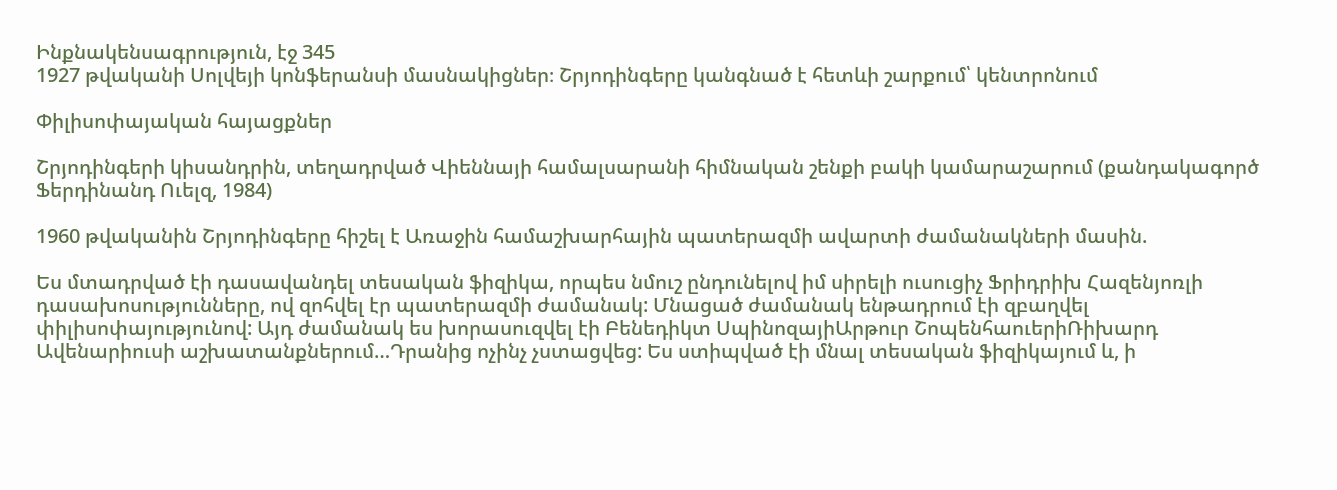Ինքնակենսագրություն, էջ 345
1927 թվականի Սոլվեյի կոնֆերանսի մասնակիցներ։ Շրյոդինգերը կանգնած է հետևի շարքում՝ կենտրոնում

Փիլիսոփայական հայացքներ

Շրյոդինգերի կիսանդրին, տեղադրված Վիեննայի համալսարանի հիմնական շենքի բակի կամարաշարում (քանդակագործ Ֆերդինանդ Ուելզ, 1984)

1960 թվականին Շրյոդինգերը հիշել է Առաջին համաշխարհային պատերազմի ավարտի ժամանակների մասին.

Ես մտադրված էի դասավանդել տեսական ֆիզիկա, որպես նմուշ ընդունելով իմ սիրելի ուսուցիչ Ֆրիդրիխ Հազենյոռլի դասախոսությունները, ով զոհվել էր պատերազմի ժամանակ: Մնացած ժամանակ ենթադրում էի զբաղվել փիլիսոփայությունով: Այդ ժամանակ ես խորասուզվել էի Բենեդիկտ ՍպինոզայիԱրթուր ՇոպենհաուերիՌիխարդ Ավենարիուսի աշխատանքներում…Դրանից ոչինչ չստացվեց: Ես ստիպված էի մնալ տեսական ֆիզիկայում և, ի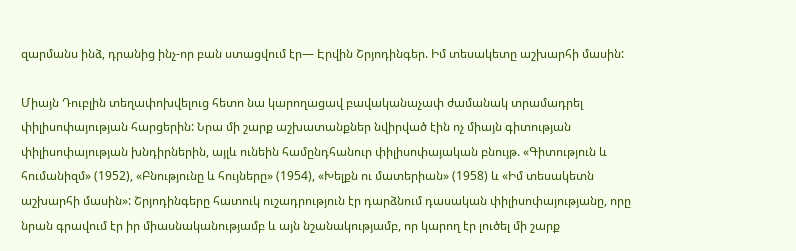զարմանս ինձ, դրանից ինչ-որ բան ստացվում էր— Էրվին Շրյոդինգեր. Իմ տեսակետը աշխարհի մասին:

Միայն Դուբլին տեղափոխվելուց հետո նա կարողացավ բավականաչափ ժամանակ տրամադրել փիլիսոփայության հարցերին: Նրա մի շարք աշխատանքներ նվիրված էին ոչ միայն գիտության փիլիսոփայության խնդիրներին, այլև ունեին համընդհանուր փիլիսոփայական բնույթ. «Գիտություն և հումանիզմ» (1952), «Բնությունը և հույները» (1954), «Խելքն ու մատերիան» (1958) և «Իմ տեսակետն աշխարհի մասին»: Շրյոդինգերը հատուկ ուշադրություն էր դարձնում դասական փիլիսոփայությանը, որը նրան գրավում էր իր միասնականությամբ և այն նշանակությամբ, որ կարող էր լուծել մի շարք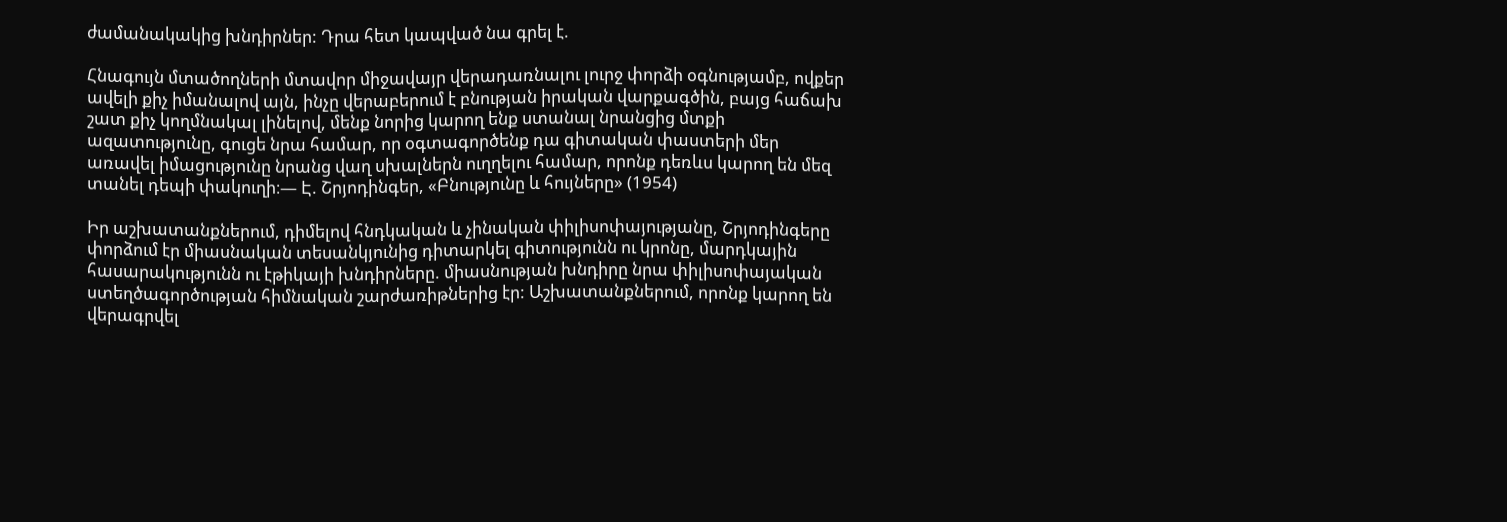ժամանակակից խնդիրներ: Դրա հետ կապված նա գրել է.

Հնագույն մտածողների մտավոր միջավայր վերադառնալու լուրջ փորձի օգնությամբ, ովքեր ավելի քիչ իմանալով այն, ինչը վերաբերում է բնության իրական վարքագծին, բայց հաճախ շատ քիչ կողմնակալ լինելով, մենք նորից կարող ենք ստանալ նրանցից մտքի ազատությունը, գուցե նրա համար, որ օգտագործենք դա գիտական փաստերի մեր առավել իմացությունը նրանց վաղ սխալներն ուղղելու համար, որոնք դեռևս կարող են մեզ տանել դեպի փակուղի։— Է. Շրյոդինգեր, «Բնությունը և հույները» (1954)

Իր աշխատանքներում, դիմելով հնդկական և չինական փիլիսոփայությանը, Շրյոդինգերը փորձում էր միասնական տեսանկյունից դիտարկել գիտությունն ու կրոնը, մարդկային հասարակությունն ու էթիկայի խնդիրները. միասնության խնդիրը նրա փիլիսոփայական ստեղծագործության հիմնական շարժառիթներից էր: Աշխատանքներում, որոնք կարող են վերագրվել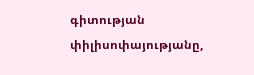գիտության փիլիսոփայությանը,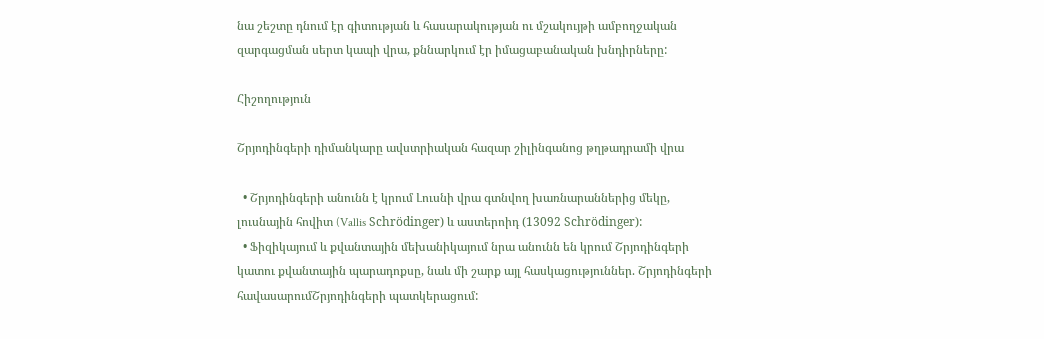նա շեշտը դնում էր գիտության և հասարակության ու մշակույթի ամբողջական զարգացման սերտ կապի վրա, քննարկում էր իմացաբանական խնդիրները:

Հիշողություն

Շրյոդինգերի դիմանկարը ավստրիական հազար շիլինգանոց թղթադրամի վրա

  • Շրյոդինգերի անունն է կրում Լուսնի վրա գտնվող խառնարաններից մեկը, լուսնային հովիտ (Vallis Schrödinger) և աստերոիդ (13092 Schrödinger):
  • Ֆիզիկայում և քվանտային մեխանիկայում նրա անունն են կրում Շրյոդինգերի կատու քվանտային պարադոքսը, նաև մի շարք այլ հասկացություններ. Շրյոդինգերի հավասարումՇրյոդինգերի պատկերացում: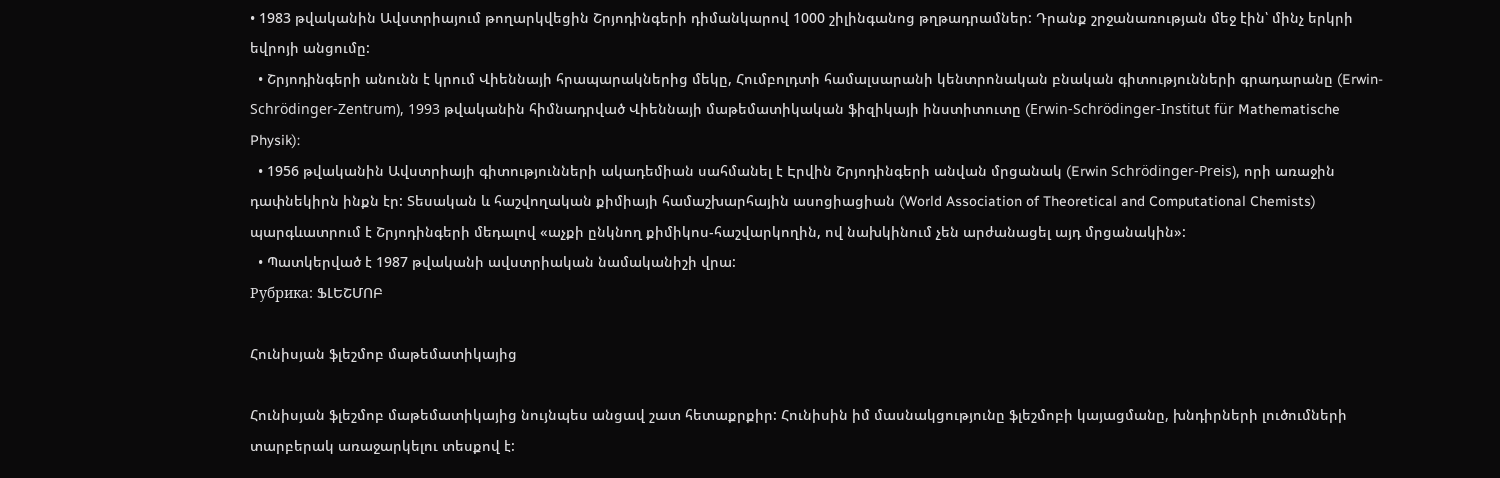• 1983 թվականին Ավստրիայում թողարկվեցին Շրյոդինգերի դիմանկարով 1000 շիլինգանոց թղթադրամներ: Դրանք շրջանառության մեջ էին՝ մինչ երկրի եվրոյի անցումը:
  • Շրյոդինգերի անունն է կրում Վիեննայի հրապարակներից մեկը, Հումբոլդտի համալսարանի կենտրոնական բնական գիտությունների գրադարանը (Erwin-Schrödinger-Zentrum), 1993 թվականին հիմնադրված Վիեննայի մաթեմատիկական ֆիզիկայի ինստիտուտը (Erwin-Schrödinger-Institut für Mathematische Physik):
  • 1956 թվականին Ավստրիայի գիտությունների ակադեմիան սահմանել է Էրվին Շրյոդինգերի անվան մրցանակ (Erwin Schrödinger-Preis), որի առաջին դափնեկիրն ինքն էր: Տեսական և հաշվողական քիմիայի համաշխարհային ասոցիացիան (World Association of Theoretical and Computational Chemists) պարգևատրում է Շրյոդինգերի մեդալով «աչքի ընկնող քիմիկոս‐հաշվարկողին, ով նախկինում չեն արժանացել այդ մրցանակին»:
  • Պատկերված է 1987 թվականի ավստրիական նամականիշի վրա:
Рубрика: ՖԼԵՇՄՈԲ

Հունիսյան ֆլեշմոբ մաթեմատիկայից

Հունիսյան ֆլեշմոբ մաթեմատիկայից նույնպես անցավ շատ հետաքրքիր: Հունիսին իմ մասնակցությունը ֆլեշմոբի կայացմանը, խնդիրների լուծումների տարբերակ առաջարկելու տեսքով է: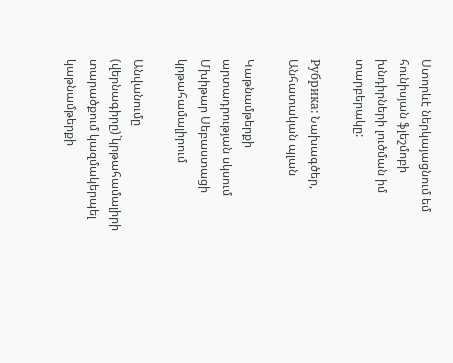Ստորևէ ներկայացնում եմ հունիսյան ֆլեշմոբի խնդիրների լուծման իմ տարբերակը:

Рубрика: Նախագծեր, Անհատական պլան

Կաթնամթերքի արտադրության սկսում Մխիթար Սեբաստացի կրթահամալիրում

Անվանումը (վերնագիրը)`կրթահամալիրի տարածքում կազմակերպել կաթնամթերքի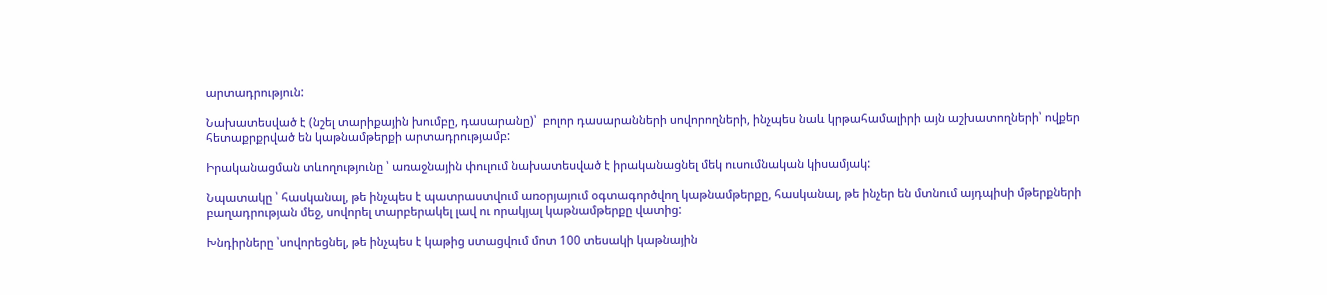արտադրություն:

Նախատեսված է (նշել տարիքային խումբը, դասարանը)՝  բոլոր դասարանների սովորողների, ինչպես նաև կրթահամալիրի այն աշխատողների՝ ովքեր հետաքրքրված են կաթնամթերքի արտադրությամբ:

Իրականացման տևողությունը ՝ առաջնային փուլում նախատեսված է իրականացնել մեկ ուսումնական կիսամյակ:

Նպատակը ՝ հասկանալ, թե ինչպես է պատրաստվում առօրյայում օգտագործվող կաթնամթերքը, հասկանալ, թե ինչեր են մտնում այդպիսի մթերքների բաղադրության մեջ, սովորել տարբերակել լավ ու որակյալ կաթնամթերքը վատից:

Խնդիրները ՝սովորեցնել, թե ինչպես է կաթից ստացվում մոտ 100 տեսակի կաթնային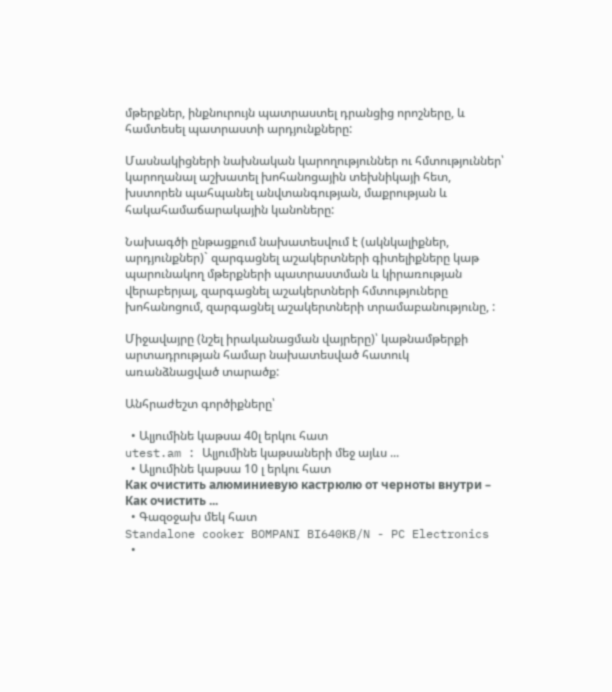մթերքներ, ինքնուրույն պատրաստել դրանցից որոշները, և համտեսել պատրաստի արդյունքները:

Մասնակիցների նախնական կարողություններ ու հմտություններ՝ կարողանալ աշխատել խոհանոցային տեխնիկայի հետ, խստորեն պահպանել անվտանգության, մաքրության և հակահամաճարակային կանոները:

Նախագծի ընթացքում նախատեսվում է (ակնկալիքներ, արդյունքներ)` զարգացնել աշակերտների գիտելիքները կաթ պարունակող մթերքների պատրաստման և կիրառության վերաբերյալ, զարգացնել աշակերտների հմտություները խոհանոցում, զարգացնել աշակերտների տրամաբանությունը, :

Միջավայրը (նշել իրականացման վայրերը)՝ կաթնամթերքի արտադրության համար նախատեսված հատուկ առանձնացված տարածք:

Անհրաժեշտ գործիքները՝

  • Ալյումինե կաթսա 40լ երկու հատ
utest.am : Ալյումինե կաթսաների մեջ այևս ...
  • Ալյումինե կաթսա 10 լ երկու հատ
Как очистить алюминиевую кастрюлю от черноты внутри – Как очистить ...
  • Գազօջախ մեկ հատ
Standalone cooker BOMPANI BI640KB/N - PC Electronics
  •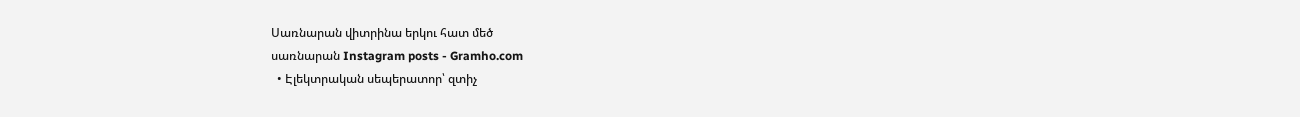Սառնարան վիտրինա երկու հատ մեծ
սառնարան Instagram posts - Gramho.com
  • Էլեկտրական սեպերատոր՝ զտիչ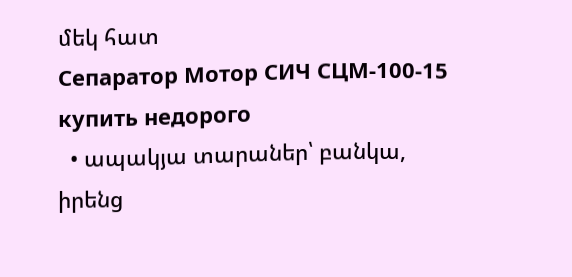մեկ հատ
Сепаратор Мотор СИЧ СЦМ-100-15 купить недорого
  • ապակյա տարաներ՝ բանկա, իրենց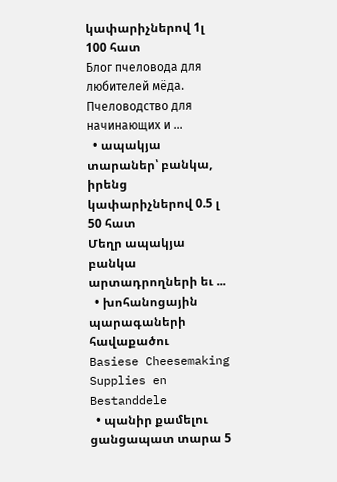կափարիչներով 1լ 100 հատ
Блог пчеловода для любителей мёда. Пчеловодство для начинающих и ...
  • ապակյա տարաներ՝ բանկա, իրենց կափարիչներով 0.5 լ 50 հատ
Մեղր ապակյա բանկա արտադրողների եւ ...
  • խոհանոցային պարագաների հավաքածու
Basiese Cheesemaking Supplies en Bestanddele
  • պանիր քամելու ցանցապատ տարա 5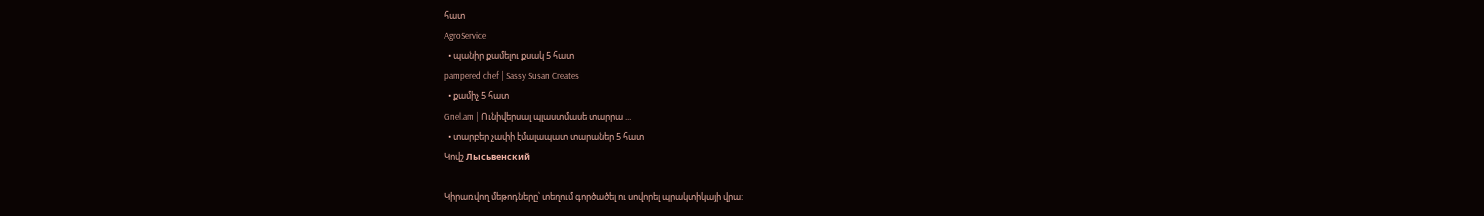հատ
AgroService
  • պանիր քամելու քսակ 5 հատ
pampered chef | Sassy Susan Creates
  • քամիչ 5 հատ
Gnel.am | Ունիվերսալ պլաստմասե տարրա ...
  • տարբեր չափի էմալապատ տարաներ 5 հատ
Կովշ Лысьвенский

Կիրառվող մեթոդները՝ տեղում գործածել ու սովորել պրակտիկայի վրա: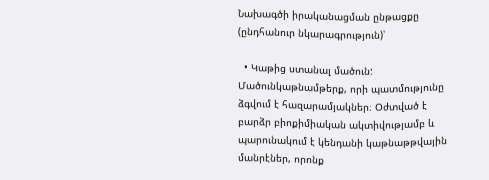Նախագծի իրականացման ընթացքը (ընդհանուր նկարագրություն)՝

  • Կաթից ստանալ մածուն: Մածունկաթնամթերք, որի պատմությունը ձգվում է հազարամյակներ։ Օժտված է բարձր բիոքիմիական ակտիվությամբ և պարունակում է կենդանի կաթնաթթվային մանրէներ, որոնք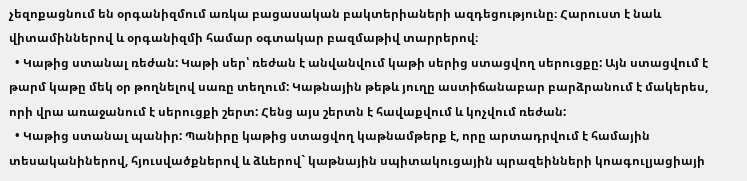չեզոքացնում են օրգանիզմում առկա բացասական բակտերիաների ազդեցությունը։ Հարուստ է նաև վիտամիններով և օրգանիզմի համար օգտակար բազմաթիվ տարրերով։
  • Կաթից ստանալ ռեժան: Կաթի սեր՝ ռեժան է անվանվում կաթի սերից ստացվող սերուցքը: Այն ստացվում է թարմ կաթը մեկ օր թողնելով սառը տեղում: Կաթնային թեթև յուղը աստիճանաբար բարձրանում է մակերես, որի վրա առաջանում է սերուցքի շերտ: Հենց այս շերտն է հավաքվում և կոչվում ռեժան:
  • Կաթից ստանալ պանիր: Պանիրը կաթից ստացվող կաթնամթերք է, որը արտադրվում է համային տեսականիներով, հյուսվածքներով և ձևերով` կաթնային սպիտակուցային պրազեինների կոագուլյացիայի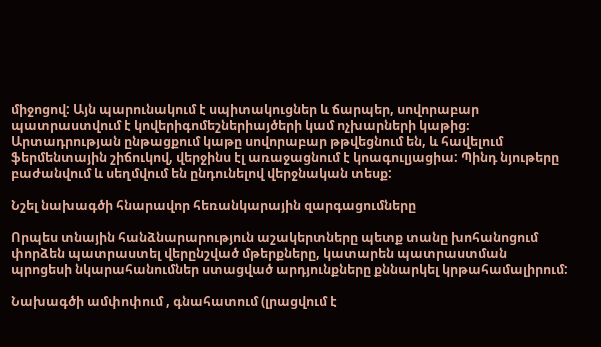միջոցով: Այն պարունակում է սպիտակուցներ և ճարպեր, սովորաբար պատրաստվում է կովերիգոմեշներիայծերի կամ ոչխարների կաթից։ Արտադրության ընթացքում կաթը սովորաբար թթվեցնում են, և հավելում ֆերմենտային շիճուկով, վերջինս էլ առաջացնում է կոագուլյացիա: Պինդ նյութերը բաժանվում և սեղմվում են ընդունելով վերջնական տեսք:

Նշել նախագծի հնարավոր հեռանկարային զարգացումները

Որպես տնային հանձնարարություն աշակերտները պետք տանը խոհանոցում փորձեն պատրաստել վերընշված մթերքները, կատարեն պատրաստման պրոցեսի նկարահանումներ ստացված արդյունքները քննարկել կրթահամալիրում:

Նախագծի ամփոփում , գնահատում (լրացվում է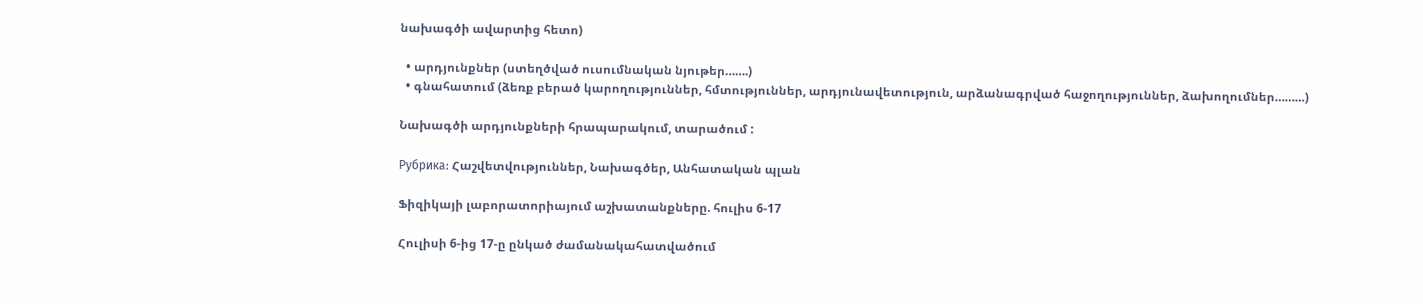նախագծի ավարտից հետո)

  • արդյունքներ (ստեղծված ուսումնական նյութեր…….)
  • գնահատում (ձեռք բերած կարողություններ, հմտություններ, արդյունավետություն, արձանագրված հաջողություններ, ձախողումներ………)

Նախագծի արդյունքների հրապարակում, տարածում :

Рубрика: Հաշվետվություններ, Նախագծեր, Անհատական պլան

Ֆիզիկայի լաբորատորիայում աշխատանքները. հուլիս 6-17

Հուլիսի 6-ից 17-ը ընկած ժամանակահատվածում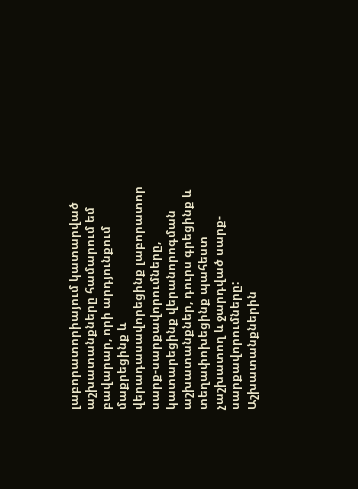լաբորատորիայում կատարված աշխատանքները համարում եմ բավարար, որի արդյունքում մաքրեցինք և վերադասավորեցինք լաբորատոր սարք-սարքավորումները, կատարեցինք վերանորոգման աշխատանքներ, դուրս գրեցինք և տեղափոխեցինք պահեստ չաշխատող և ջարդված սարք- սարքավորումները: Աշխատանքներին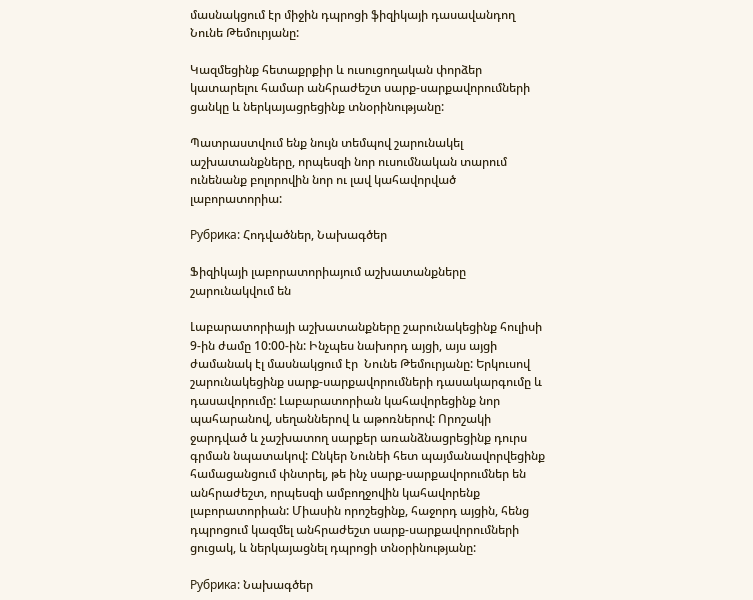մասնակցում էր միջին դպրոցի ֆիզիկայի դասավանդող Նունե Թեմուրյանը:

Կազմեցինք հետաքրքիր և ուսուցողական փորձեր կատարելու համար անհրաժեշտ սարք-սարքավորումների ցանկը և ներկայացրեցինք տնօրինությանը:

Պատրաստվում ենք նույն տեմպով շարունակել աշխատանքները, որպեսզի նոր ուսումնական տարում ունենանք բոլորովին նոր ու լավ կահավորված լաբորատորիա:

Рубрика: Հոդվածներ, Նախագծեր

Ֆիզիկայի լաբորատորիայում աշխատանքները շարունակվում են

Լաբարատորիայի աշխատանքները շարունակեցինք հուլիսի 9-ին ժամը 10:00-ին: Ինչպես նախորդ այցի, այս այցի ժամանակ էլ մասնակցում էր  Նունե Թեմուրյանը: Երկուսով շարունակեցինք սարք-սարքավորումների դասակարգումը և դասավորումը: Լաբարատորիան կահավորեցինք նոր պահարանով, սեղաններով և աթոռներով: Որոշակի ջարդված և չաշխատող սարքեր առանձնացրեցինք դուրս գրման նպատակով: Ընկեր Նունեի հետ պայմանավորվեցինք համացանցում փնտրել, թե ինչ սարք-սարքավորումներ են անհրաժեշտ, որպեսզի ամբողջովին կահավորենք լաբորատորիան: Միասին որոշեցինք, հաջորդ այցին, հենց դպրոցում կազմել անհրաժեշտ սարք-սարքավորումների ցուցակ, և ներկայացնել դպրոցի տնօրինությանը:

Рубрика: Նախագծեր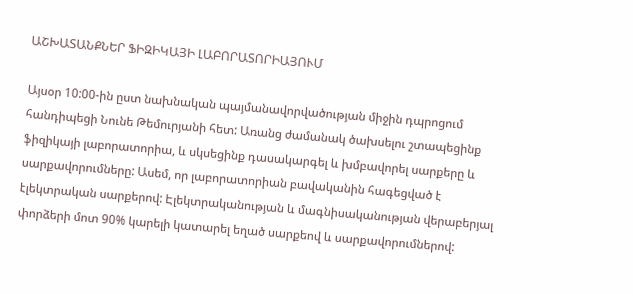ԱՇԽԱՏԱՆՔՆԵՐ ՖԻԶԻԿԱՅԻ ԼԱԲՈՐԱՏՈՐԻԱՅՈՒՄ

Այսօր 10:00-ին ըստ նախնական պայմանավորվածության միջին դպրոցում հանդիպեցի Նունե Թեմուրյանի հետ: Առանց ժամանակ ծախսելու շտապեցինք ֆիզիկայի լաբորատորիա, և սկսեցինք դասակարգել և խմբավորել սարքերը և սարքավորումները: Ասեմ, որ լաբորատորիան բավականին հագեցված է էլեկտրական սարքերով: Էլեկտրականության և մագնիսականության վերաբերյալ փորձերի մոտ 90% կարելի կատարել եղած սարքեով և սարքավորումներով: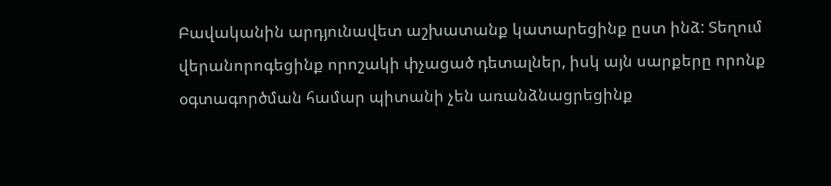Բավականին արդյունավետ աշխատանք կատարեցինք ըստ ինձ: Տեղում վերանորոգեցինք որոշակի փչացած դետալներ, իսկ այն սարքերը որոնք օգտագործման համար պիտանի չեն առանձնացրեցինք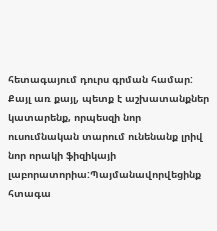հետագայում դուրս գրման համար: Քայլ առ քայլ, պետք է աշխատանքներ կատարենք, որպեսզի նոր ուսումնական տարում ունենանք լրիվ նոր որակի ֆիզիկայի լաբորատորիա:Պայմանավորվեցինք հտագա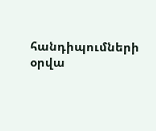հանդիպումների օրվա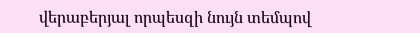վերաբերյալ որպեսզի նույն տեմպով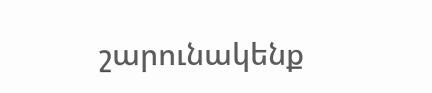շարունակենք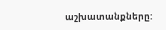աշխատանքները: